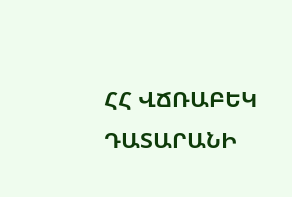ՀՀ ՎՃՌԱԲԵԿ ԴԱՏԱՐԱՆԻ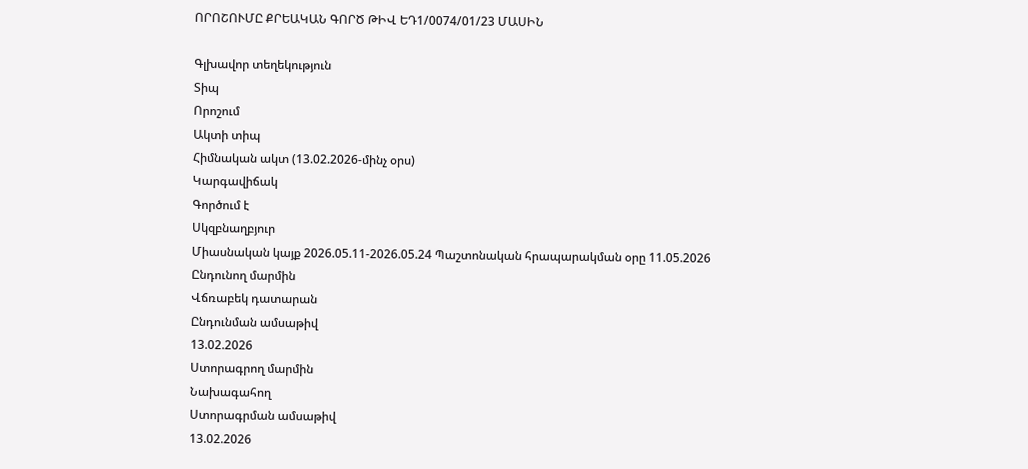ՈՐՈՇՈՒՄԸ ՔՐԵԱԿԱՆ ԳՈՐԾ ԹԻՎ ԵԴ1/0074/01/23 ՄԱՍԻՆ

Գլխավոր տեղեկություն
Տիպ
Որոշում
Ակտի տիպ
Հիմնական ակտ (13.02.2026-մինչ օրս)
Կարգավիճակ
Գործում է
Սկզբնաղբյուր
Միասնական կայք 2026.05.11-2026.05.24 Պաշտոնական հրապարակման օրը 11.05.2026
Ընդունող մարմին
Վճռաբեկ դատարան
Ընդունման ամսաթիվ
13.02.2026
Ստորագրող մարմին
Նախագահող
Ստորագրման ամսաթիվ
13.02.2026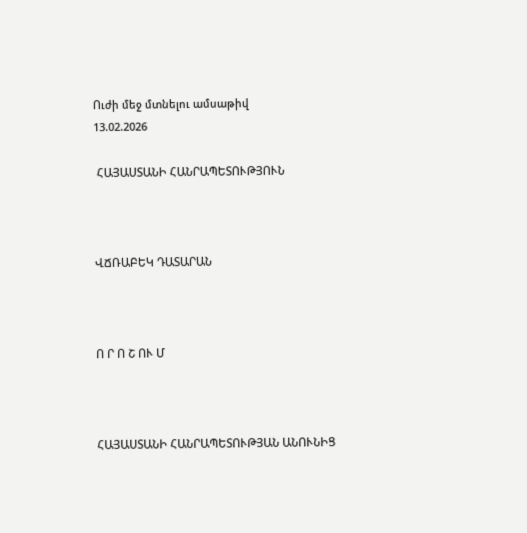Ուժի մեջ մտնելու ամսաթիվ
13.02.2026

 ՀԱՅԱՍՏԱՆԻ ՀԱՆՐԱՊԵՏՈՒԹՅՈՒՆ



ՎՃՌԱԲԵԿ ԴԱՏԱՐԱՆ



Ո Ր Ո Շ ՈՒ Մ



ՀԱՅԱՍՏԱՆԻ ՀԱՆՐԱՊԵՏՈՒԹՅԱՆ ԱՆՈՒՆԻՑ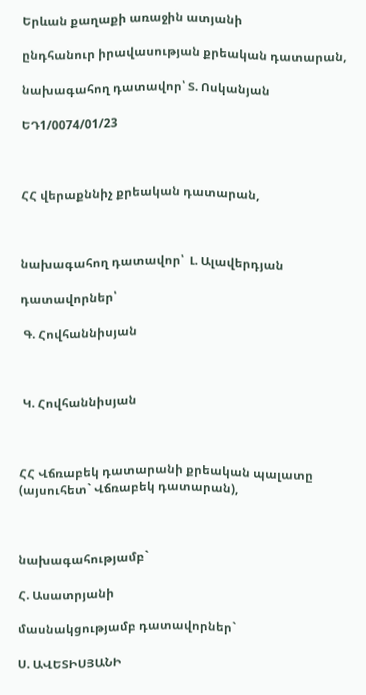Երևան քաղաքի առաջին ատյանի

ընդհանուր իրավասության քրեական դատարան,

նախագահող դատավոր՝ Տ. Ոսկանյան

ԵԴ1/0074/01/23



ՀՀ վերաքննիչ քրեական դատարան,



նախագահող դատավոր՝  Լ. Ալավերդյան

դատավորներ՝

 Գ. Հովհաննիսյան



 Կ. Հովհաննիսյան



ՀՀ Վճռաբեկ դատարանի քրեական պալատը (այսուհետ` Վճռաբեկ դատարան),



նախագահությամբ`

Հ. Ասատրյանի

մասնակցությամբ դատավորներ`

Ս. ԱՎԵՏԻՍՅԱՆԻ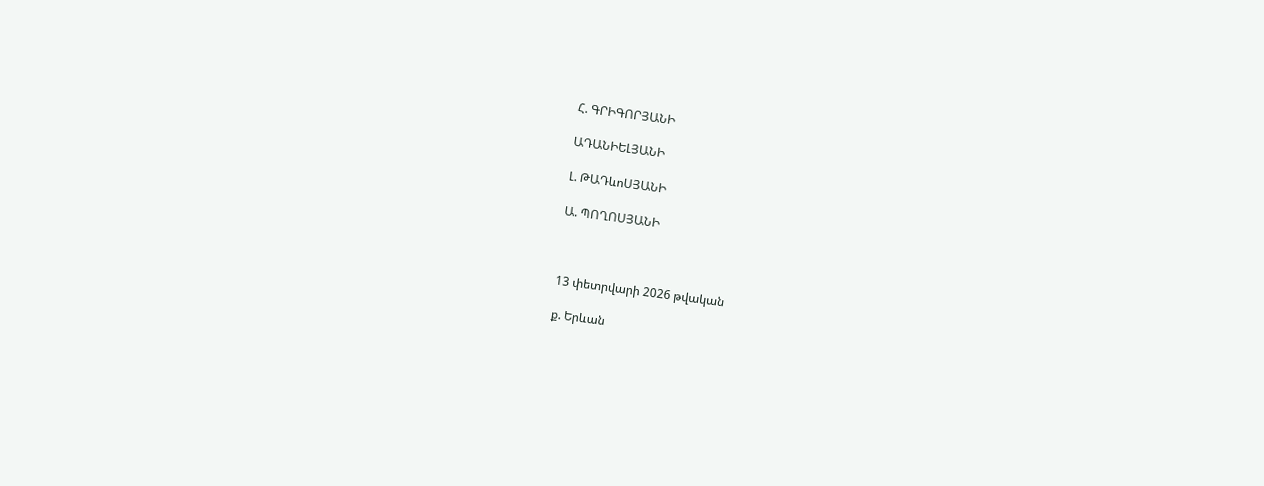Հ. ԳՐԻԳՈՐՅԱՆԻ

ԱԴԱՆԻԵԼՅԱՆԻ

Լ. ԹԱԴևոՍՅԱՆԻ

Ա. ՊՈՂՈՍՅԱՆԻ



13 փետրվարի 2026 թվական

ք. Երևան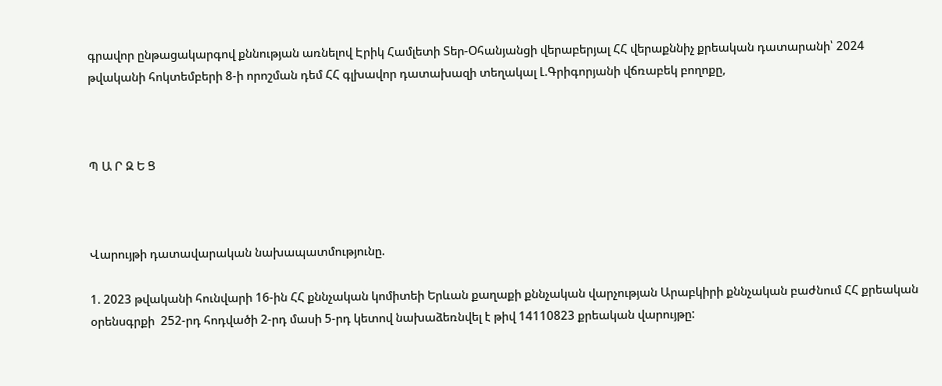գրավոր ընթացակարգով քննության առնելով Էրիկ Համլետի Տեր-Օհանյանցի վերաբերյալ ՀՀ վերաքննիչ քրեական դատարանի՝ 2024 թվականի հոկտեմբերի 8-ի որոշման դեմ ՀՀ գլխավոր դատախազի տեղակալ Լ.Գրիգորյանի վճռաբեկ բողոքը,



Պ Ա Ր Զ Ե Ց



Վարույթի դատավարական նախապատմությունը.

1. 2023 թվականի հունվարի 16-ին ՀՀ քննչական կոմիտեի Երևան քաղաքի քննչական վարչության Արաբկիրի քննչական բաժնում ՀՀ քրեական օրենսգրքի  252-րդ հոդվածի 2-րդ մասի 5-րդ կետով նախաձեռնվել է թիվ 14110823 քրեական վարույթը: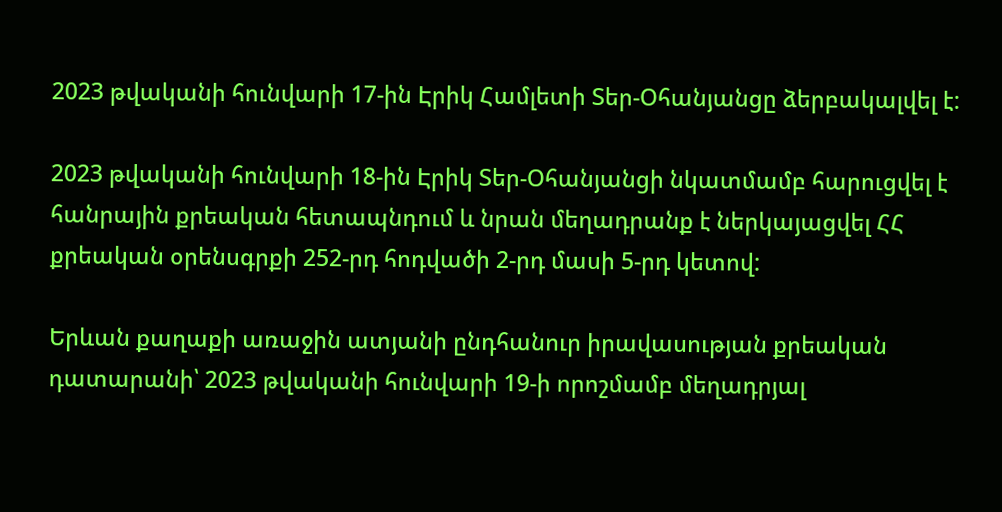2023 թվականի հունվարի 17-ին Էրիկ Համլետի Տեր-Օհանյանցը ձերբակալվել է:

2023 թվականի հունվարի 18-ին Էրիկ Տեր-Օհանյանցի նկատմամբ հարուցվել է հանրային քրեական հետապնդում և նրան մեղադրանք է ներկայացվել ՀՀ քրեական օրենսգրքի 252-րդ հոդվածի 2-րդ մասի 5-րդ կետով:

Երևան քաղաքի առաջին ատյանի ընդհանուր իրավասության քրեական դատարանի՝ 2023 թվականի հունվարի 19-ի որոշմամբ մեղադրյալ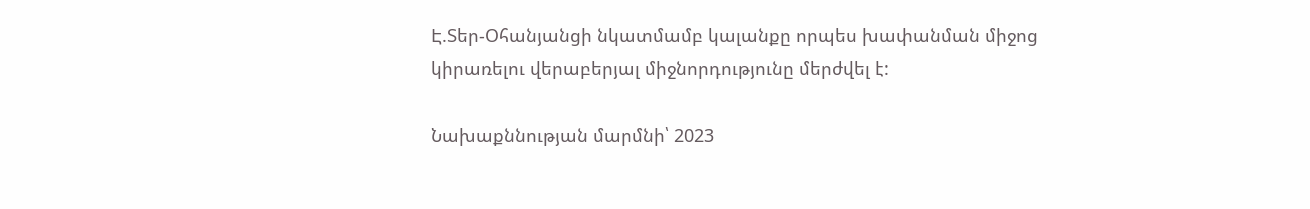Է.Տեր-Օհանյանցի նկատմամբ կալանքը որպես խափանման միջոց կիրառելու վերաբերյալ միջնորդությունը մերժվել է:

Նախաքննության մարմնի՝ 2023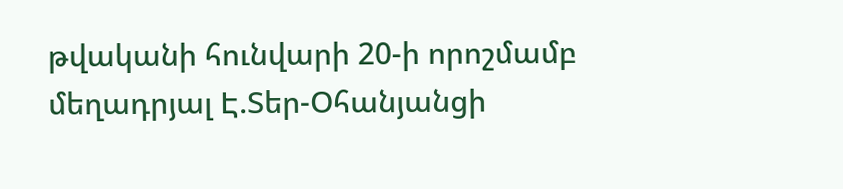թվականի հունվարի 20-ի որոշմամբ մեղադրյալ Է.Տեր-Օհանյանցի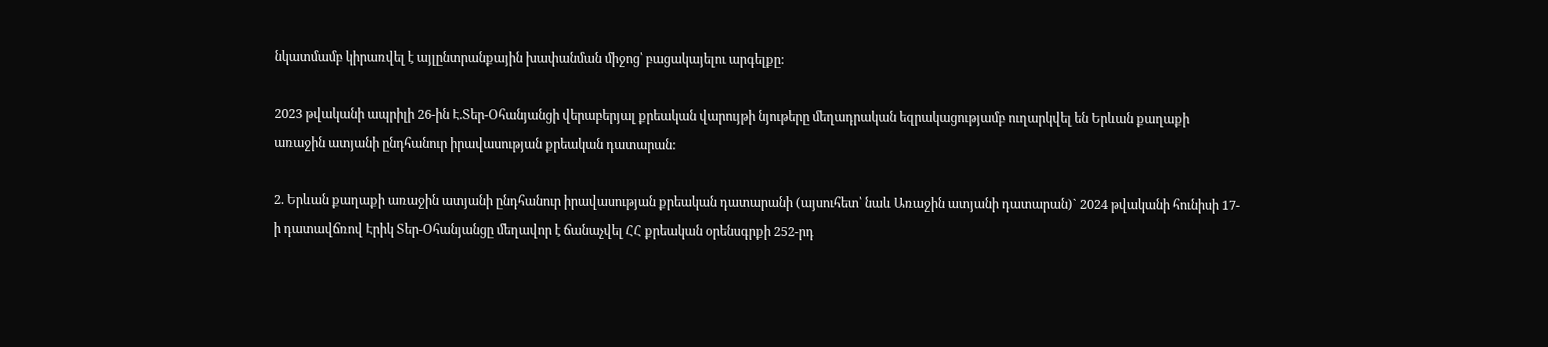նկատմամբ կիրառվել է այլընտրանքային խափանման միջոց՝ բացակայելու արգելքը:

2023 թվականի ապրիլի 26-ին Է.Տեր-Օհանյանցի վերաբերյալ քրեական վարույթի նյութերը մեղադրական եզրակացությամբ ուղարկվել են Երևան քաղաքի առաջին ատյանի ընդհանուր իրավասության քրեական դատարան:

2. Երևան քաղաքի առաջին ատյանի ընդհանուր իրավասության քրեական դատարանի (այսուհետ՝ նաև Առաջին ատյանի դատարան)` 2024 թվականի հունիսի 17-ի դատավճռով Էրիկ Տեր-Օհանյանցը մեղավոր է ճանաչվել ՀՀ քրեական օրենսգրքի 252-րդ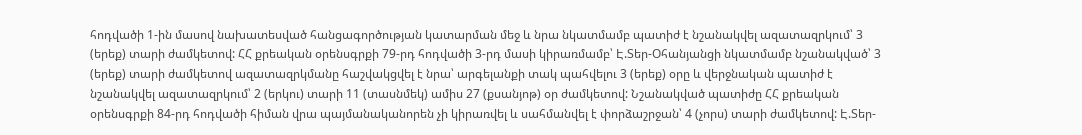հոդվածի 1-ին մասով նախատեսված հանցագործության կատարման մեջ և նրա նկատմամբ պատիժ է նշանակվել ազատազրկում՝ 3 (երեք) տարի ժամկետով: ՀՀ քրեական օրենսգրքի 79-րդ հոդվածի 3-րդ մասի կիրառմամբ՝ Է.Տեր-Օհանյանցի նկատմամբ նշանակված՝ 3 (երեք) տարի ժամկետով ազատազրկմանը հաշվակցվել է նրա՝ արգելանքի տակ պահվելու 3 (երեք) օրը և վերջնական պատիժ է նշանակվել ազատազրկում՝ 2 (երկու) տարի 11 (տասնմեկ) ամիս 27 (քսանյոթ) օր ժամկետով: Նշանակված պատիժը ՀՀ քրեական օրենսգրքի 84-րդ հոդվածի հիման վրա պայմանականորեն չի կիրառվել և սահմանվել է փորձաշրջան՝ 4 (չորս) տարի ժամկետով: Է.Տեր-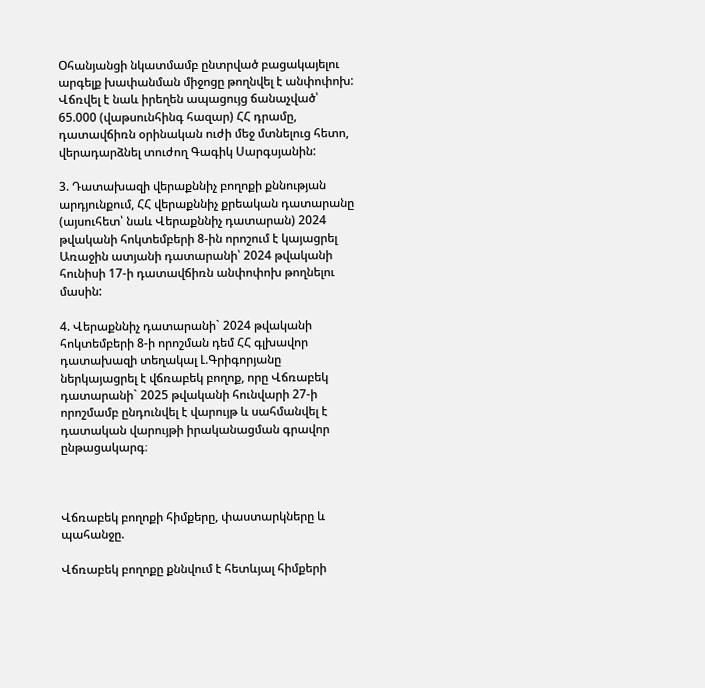Օհանյանցի նկատմամբ ընտրված բացակայելու արգելք խափանման միջոցը թողնվել է անփոփոխ: Վճռվել է նաև իրեղեն ապացույց ճանաչված՝ 65.000 (վաթսունհինգ հազար) ՀՀ դրամը, դատավճիռն օրինական ուժի մեջ մտնելուց հետո, վերադարձնել տուժող Գագիկ Սարգսյանին:

3. Դատախազի վերաքննիչ բողոքի քննության արդյունքում, ՀՀ վերաքննիչ քրեական դատարանը (այսուհետ՝ նաև Վերաքննիչ դատարան) 2024 թվականի հոկտեմբերի 8-ին որոշում է կայացրել Առաջին ատյանի դատարանի՝ 2024 թվականի հունիսի 17-ի դատավճիռն անփոփոխ թողնելու մասին:

4. Վերաքննիչ դատարանի` 2024 թվականի հոկտեմբերի 8-ի որոշման դեմ ՀՀ գլխավոր դատախազի տեղակալ Լ.Գրիգորյանը ներկայացրել է վճռաբեկ բողոք, որը Վճռաբեկ դատարանի` 2025 թվականի հունվարի 27-ի որոշմամբ ընդունվել է վարույթ և սահմանվել է դատական վարույթի իրականացման գրավոր ընթացակարգ։



Վճռաբեկ բողոքի հիմքերը, փաստարկները և պահանջը.

Վճռաբեկ բողոքը քննվում է հետևյալ հիմքերի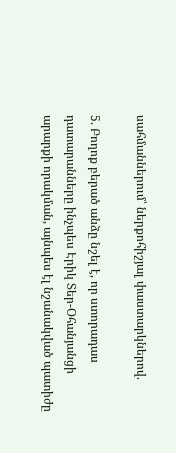սահմաններում՝ ներքոհիշյալ փաստարկներով.

5. Բողոք բերած անձը նշել է, որ ստորադաս դատարանները ինչպես Էրիկ Տեր-Օհանյանցի արարքի որակման, այնպես էլ նշանակված պատիժը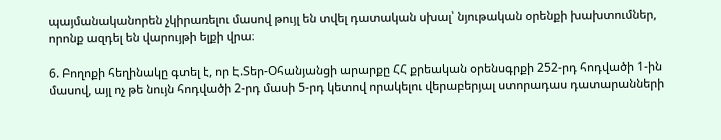պայմանականորեն չկիրառելու մասով թույլ են տվել դատական սխալ՝ նյութական օրենքի խախտումներ, որոնք ազդել են վարույթի ելքի վրա։

6. Բողոքի հեղինակը գտել է, որ Է.Տեր-Օհանյանցի արարքը ՀՀ քրեական օրենսգրքի 252-րդ հոդվածի 1-ին մասով, այլ ոչ թե նույն հոդվածի 2-րդ մասի 5-րդ կետով որակելու վերաբերյալ ստորադաս դատարանների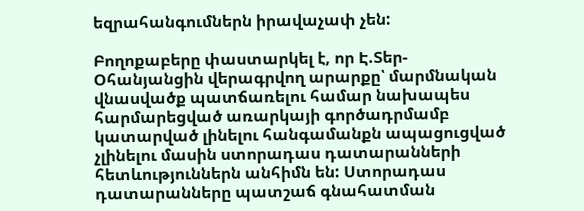եզրահանգումներն իրավաչափ չեն:

Բողոքաբերը փաստարկել է, որ Է.Տեր-Օհանյանցին վերագրվող արարքը՝ մարմնական վնասվածք պատճառելու համար նախապես հարմարեցված առարկայի գործադրմամբ կատարված լինելու հանգամանքն ապացուցված չլինելու մասին ստորադաս դատարանների հետևություններն անհիմն են: Ստորադաս դատարանները պատշաճ գնահատման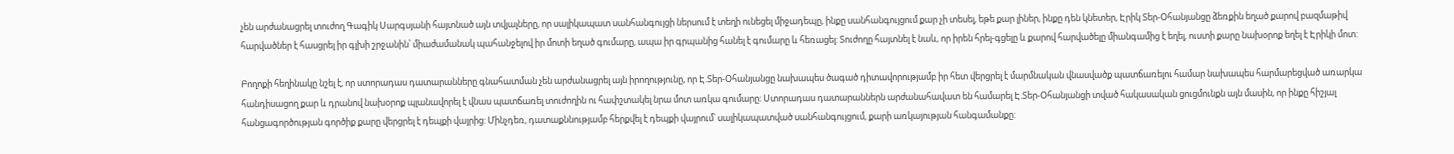չեն արժանացրել տուժող Գագիկ Սարգսյանի հայտնած այն տվյալները, որ սալիկապատ սանհանգույցի ներսում է տեղի ունեցել միջադեպը, ինքը սանհանգույցում քար չի տեսել, եթե քար լիներ, ինքը դեն կնետեր, Էրիկ Տեր-Օհանյանցը ձեռքին եղած քարով բազմաթիվ հարվածներ է հասցրել իր գլխի շրջանին՝ միաժամանակ պահանջելով իր մոտի եղած գումարը, ապա իր գրպանից հանել է գումարը և հեռացել: Տուժողը հայտնել է նաև, որ իրեն հրել-գցելը և քարով հարվածելը միանգամից է եղել, ուստի քարը նախօրոք եղել է Էրիկի մոտ:

Բողոքի հեղինակը նշել է, որ ստորադաս դատարանները գնահատման չեն արժանացրել այն իրողությունը, որ Է.Տեր-Օհանյանցը նախապես ծագած դիտավորությամբ իր հետ վերցրել է մարմնական վնասվածք պատճառելու համար նախապես հարմարեցված առարկա հանդիսացող քար և դրանով նախօրոք պլանավորել է վնաս պատճառել տուժողին ու հափշտակել նրա մոտ առկա գումարը: Ստորադաս դատարաններն արժանահավատ են համարել Է.Տեր-Օհանյանցի տված հակասական ցուցմունքն այն մասին, որ ինքը հիշյալ հանցագործության գործիք քարը վերցրել է դեպքի վայրից: Մինչդեռ, դատաքննությամբ հերքվել է դեպքի վայրում՝ սալիկապատված սանհանգույցում, քարի առկայության հանգամանքը: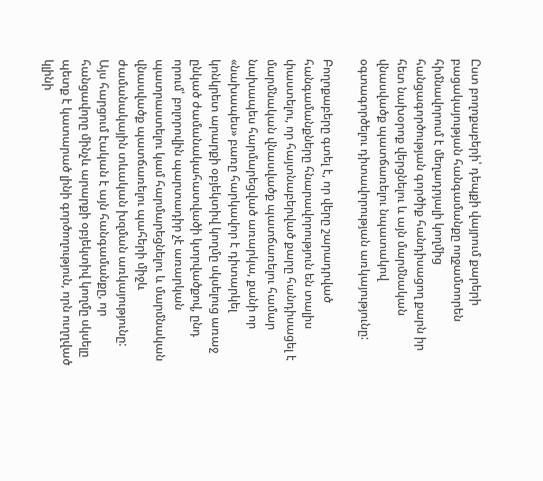Ըստ բողոքաբերի՝ դեպքի վայրում քարերի բացակայության հանգամանքը ողջամտորեն հիմնավորում է մեղադրյալի կողմից հանցագործության գործիք հանդիսացող քարն իր հետ նախօրոք վերցնելու և այն մարմնական վնասվածք պատճառելու նպատակով օգտագործելու դիտավորության առկայությունը:

Բողոքաբերը գտել է, որ վերը շարադրված հանգամանքները հնարավորություն են տալիս փաստելու, որ հայտնաբերված քարը հանդիսացել է մարմնական վնասվածք պատճառելու համար նախապես հարմարեցված առարկա, քանի որ «նախապես» բառը հարկավոր է դիտարկել կոնկրետ արարքի օբյեկտիվ կողմը սկսելուց առաջ ընկած ժամանակահատվածի կտրվածքով, ընդ որում՝ բոլորովին պարտադիր չէ առարկան պատրաստելու կամ հարմարեցնելու և մարմնական վնասվածք պատճառելու պահերի միջև ժամանակային տևական խզման առկայությունը: Այս հարցում էական է այն հանգամանքը, որ հանցավորը մինչև արարքի օբյեկտիվ կողմը սկսելը պետք է կատարած լինի գործողություն, որն ուղղված կլինի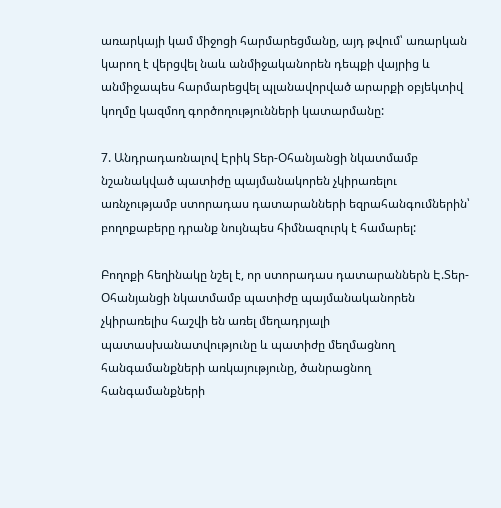առարկայի կամ միջոցի հարմարեցմանը, այդ թվում՝ առարկան կարող է վերցվել նաև անմիջականորեն դեպքի վայրից և անմիջապես հարմարեցվել պլանավորված արարքի օբյեկտիվ կողմը կազմող գործողությունների կատարմանը:

7. Անդրադառնալով Էրիկ Տեր-Օհանյանցի նկատմամբ նշանակված պատիժը պայմանակորեն չկիրառելու առնչությամբ ստորադաս դատարանների եզրահանգումներին՝ բողոքաբերը դրանք նույնպես հիմնազուրկ է համարել:

Բողոքի հեղինակը նշել է, որ ստորադաս դատարաններն Է.Տեր-Օհանյանցի նկատմամբ պատիժը պայմանականորեն չկիրառելիս հաշվի են առել մեղադրյալի պատասխանատվությունը և պատիժը մեղմացնող հանգամանքների առկայությունը, ծանրացնող հանգամանքների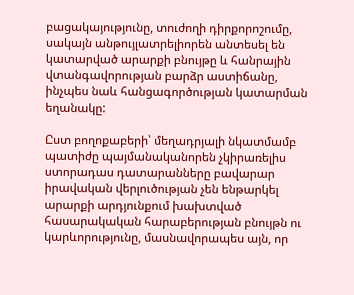բացակայությունը, տուժողի դիրքորոշումը, սակայն անթույլատրելիորեն անտեսել են կատարված արարքի բնույթը և հանրային վտանգավորության բարձր աստիճանը, ինչպես նաև հանցագործության կատարման եղանակը:

Ըստ բողոքաբերի՝ մեղադրյալի նկատմամբ պատիժը պայմանականորեն չկիրառելիս ստորադաս դատարանները բավարար իրավական վերլուծության չեն ենթարկել արարքի արդյունքում խախտված հասարակական հարաբերության բնույթն ու կարևորությունը, մասնավորապես այն, որ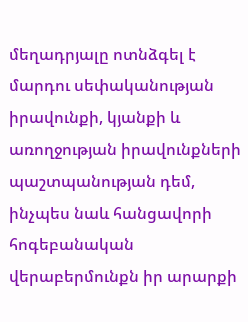մեղադրյալը ոտնձգել է մարդու սեփականության իրավունքի, կյանքի և առողջության իրավունքների պաշտպանության դեմ, ինչպես նաև հանցավորի հոգեբանական վերաբերմունքն իր արարքի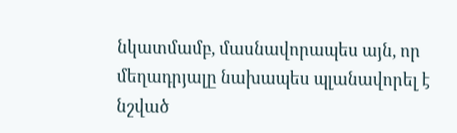նկատմամբ, մասնավորապես այն, որ մեղադրյալը նախապես պլանավորել է նշված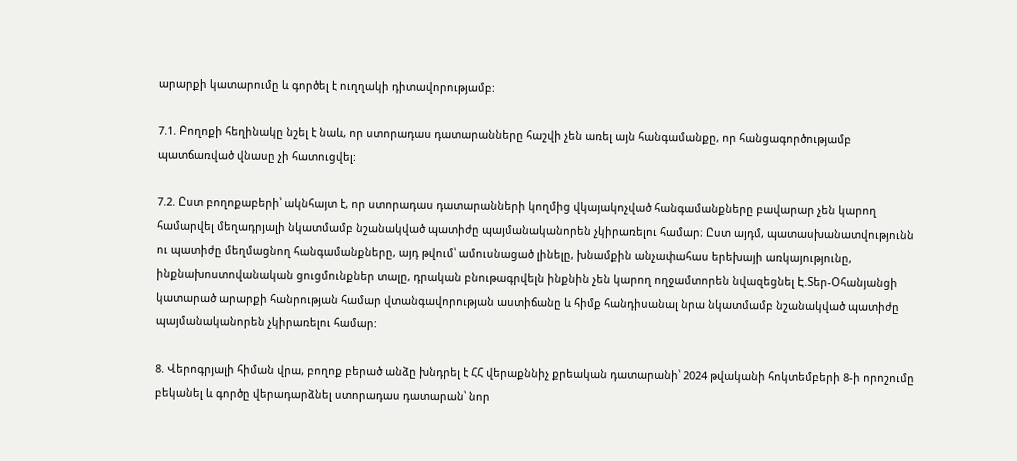արարքի կատարումը և գործել է ուղղակի դիտավորությամբ:

7.1. Բողոքի հեղինակը նշել է նաև, որ ստորադաս դատարանները հաշվի չեն առել այն հանգամանքը, որ հանցագործությամբ պատճառված վնասը չի հատուցվել:

7.2. Ըստ բողոքաբերի՝ ակնհայտ է, որ ստորադաս դատարանների կողմից վկայակոչված հանգամանքները բավարար չեն կարող համարվել մեղադրյալի նկատմամբ նշանակված պատիժը պայմանականորեն չկիրառելու համար։ Ըստ այդմ, պատասխանատվությունն ու պատիժը մեղմացնող հանգամանքները, այդ թվում՝ ամուսնացած լինելը, խնամքին անչափահաս երեխայի առկայությունը, ինքնախոստովանական ցուցմունքներ տալը, դրական բնութագրվելն ինքնին չեն կարող ողջամտորեն նվազեցնել Է.Տեր-Օհանյանցի կատարած արարքի հանրության համար վտանգավորության աստիճանը և հիմք հանդիսանալ նրա նկատմամբ նշանակված պատիժը պայմանականորեն չկիրառելու համար:

8. Վերոգրյալի հիման վրա, բողոք բերած անձը խնդրել է ՀՀ վերաքննիչ քրեական դատարանի՝ 2024 թվականի հոկտեմբերի 8-ի որոշումը բեկանել և գործը վերադարձնել ստորադաս դատարան՝ նոր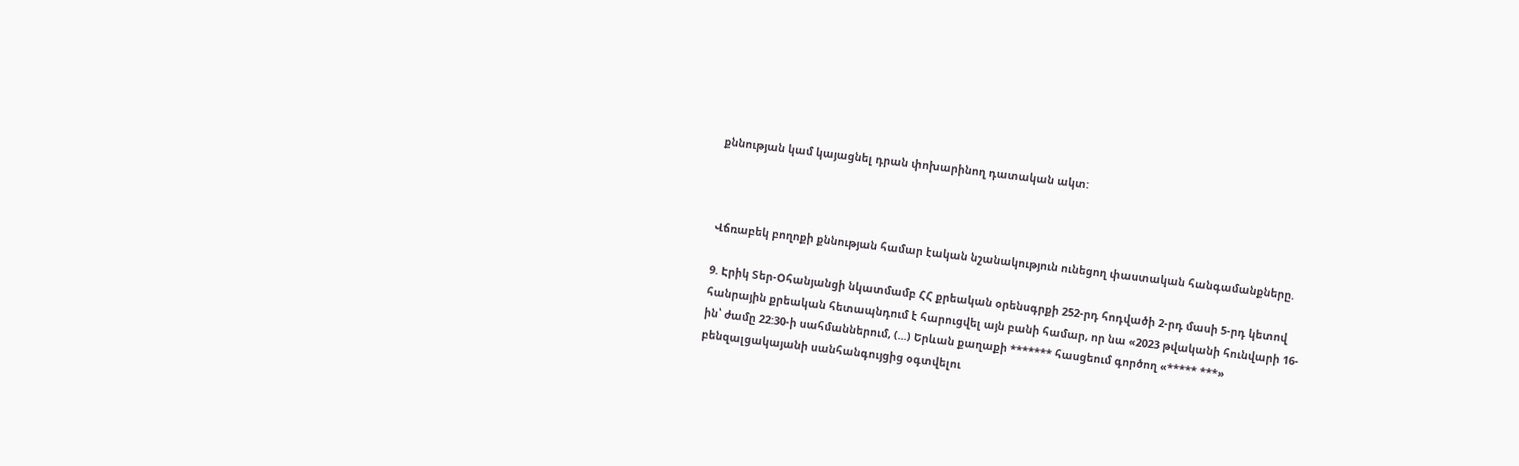քննության կամ կայացնել դրան փոխարինող դատական ակտ:



Վճռաբեկ բողոքի քննության համար էական նշանակություն ունեցող փաստական հանգամանքները.

9. Էրիկ Տեր-Օհանյանցի նկատմամբ ՀՀ քրեական օրենսգրքի 252-րդ հոդվածի 2-րդ մասի 5-րդ կետով հանրային քրեական հետապնդում է հարուցվել այն բանի համար, որ նա «2023 թվականի հունվարի 16-ին՝ ժամը 22:30-ի սահմաններում, (...) Երևան քաղաքի ******* հասցեում գործող «***** ***» բենզալցակայանի սանհանգույցից օգտվելու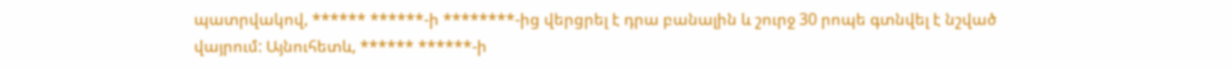պատրվակով, ****** ******-ի ********-ից վերցրել է դրա բանալին և շուրջ 30 րոպե գտնվել է նշված վայրում: Այնուհետև, ****** ******-ի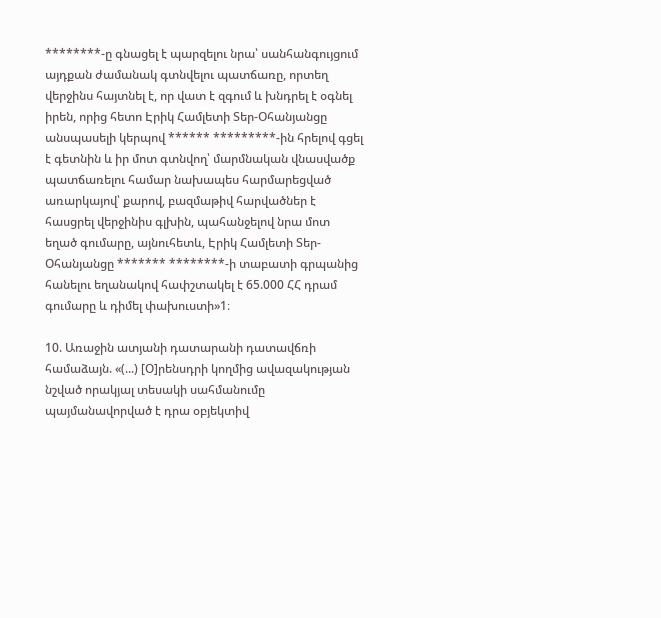********-ը գնացել է պարզելու նրա՝ սանհանգույցում այդքան ժամանակ գտնվելու պատճառը, որտեղ վերջինս հայտնել է, որ վատ է զգում և խնդրել է օգնել իրեն, որից հետո Էրիկ Համլետի Տեր-Օհանյանցը անսպասելի կերպով ****** *********-ին հրելով գցել է գետնին և իր մոտ գտնվող՝ մարմնական վնասվածք պատճառելու համար նախապես հարմարեցված առարկայով՝ քարով, բազմաթիվ հարվածներ է հասցրել վերջինիս գլխին, պահանջելով նրա մոտ եղած գումարը, այնուհետև, Էրիկ Համլետի Տեր-Օհանյանցը ******* ********-ի տաբատի գրպանից հանելու եղանակով հափշտակել է 65.000 ՀՀ դրամ գումարը և դիմել փախուստի»1։

10. Առաջին ատյանի դատարանի դատավճռի համաձայն. «(...) [Օ]րենսդրի կողմից ավազակության նշված որակյալ տեսակի սահմանումը պայմանավորված է դրա օբյեկտիվ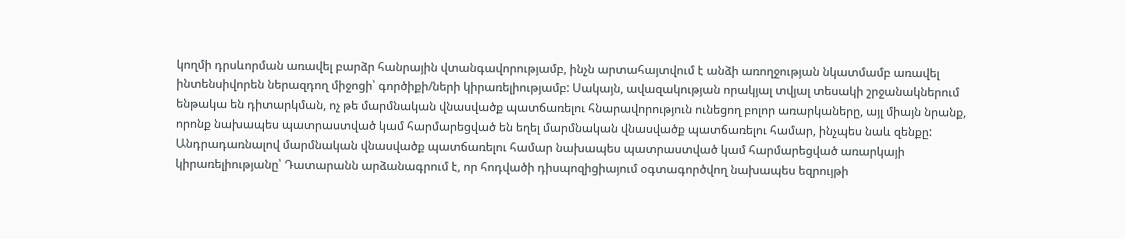կողմի դրսևորման առավել բարձր հանրային վտանգավորությամբ, ինչն արտահայտվում է անձի առողջության նկատմամբ առավել ինտենսիվորեն ներազդող միջոցի՝ գործիքի/ների կիրառելիությամբ: Սակայն, ավազակության որակյալ տվյալ տեսակի շրջանակներում ենթակա են դիտարկման, ոչ թե մարմնական վնասվածք պատճառելու հնարավորություն ունեցող բոլոր առարկաները, այլ միայն նրանք, որոնք նախապես պատրաստված կամ հարմարեցված են եղել մարմնական վնասվածք պատճառելու համար, ինչպես նաև զենքը: Անդրադառնալով մարմնական վնասվածք պատճառելու համար նախապես պատրաստված կամ հարմարեցված առարկայի կիրառելիությանը՝ Դատարանն արձանագրում է, որ հոդվածի դիսպոզիցիայում օգտագործվող նախապես եզրույթի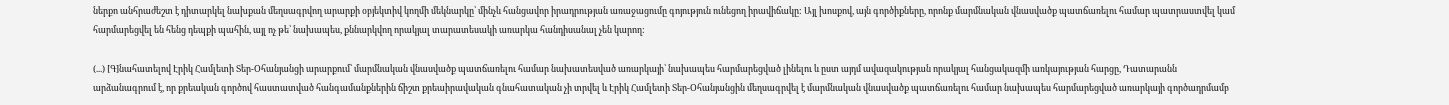ներքո անհրաժեշտ է դիտարկել նախքան մեղսագրվող արարքի օբյեկտիվ կողմի մեկնարկը՝ մինչև հանցավոր իրադրության առաջացումը գոյություն ունեցող իրավիճակը: Այլ խոսքով, այն գործիքները, որոնք մարմնական վնասվածք պատճառելու համար պատրաստվել կամ հարմարեցվել են հենց դեպքի պահին, այլ ոչ թե՝ նախապես, քննարկվող որակյալ տարատեսակի առարկա հանդիսանալ չեն կարող:

(...) [Գ]նահատելով Էրիկ Համլետի Տեր-Օհանյանցի արարքում՝ մարմնական վնասվածք պատճառելու համար նախատեսված առարկայի՝ նախապես հարմարեցված լինելու և ըստ այդմ ավազակության որակյալ հանցակազմի առկայության հարցը, Դատարանն արձանագրում է, որ քրեական գործով հաստատված հանգամանքներին ճիշտ քրեաիրավական գնահատական չի տրվել և Էրիկ Համլետի Տեր-Օհանյանցին մեղսագրվել է մարմնական վնասվածք պատճառելու համար նախապես հարմարեցված առարկայի գործադրմամբ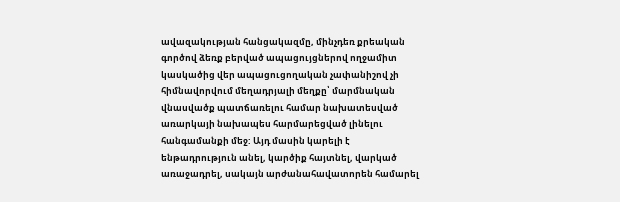ավազակության հանցակազմը, մինչդեռ քրեական գործով ձեռք բերված ապացույցներով ողջամիտ կասկածից վեր ապացուցողական չափանիշով չի հիմնավորվում մեղադրյալի մեղքը՝ մարմնական վնասվածք պատճառելու համար նախատեսված առարկայի նախապես հարմարեցված լինելու հանգամանքի մեջ: Այդ մասին կարելի է ենթադրություն անել, կարծիք հայտնել, վարկած առաջադրել, սակայն արժանահավատորեն համարել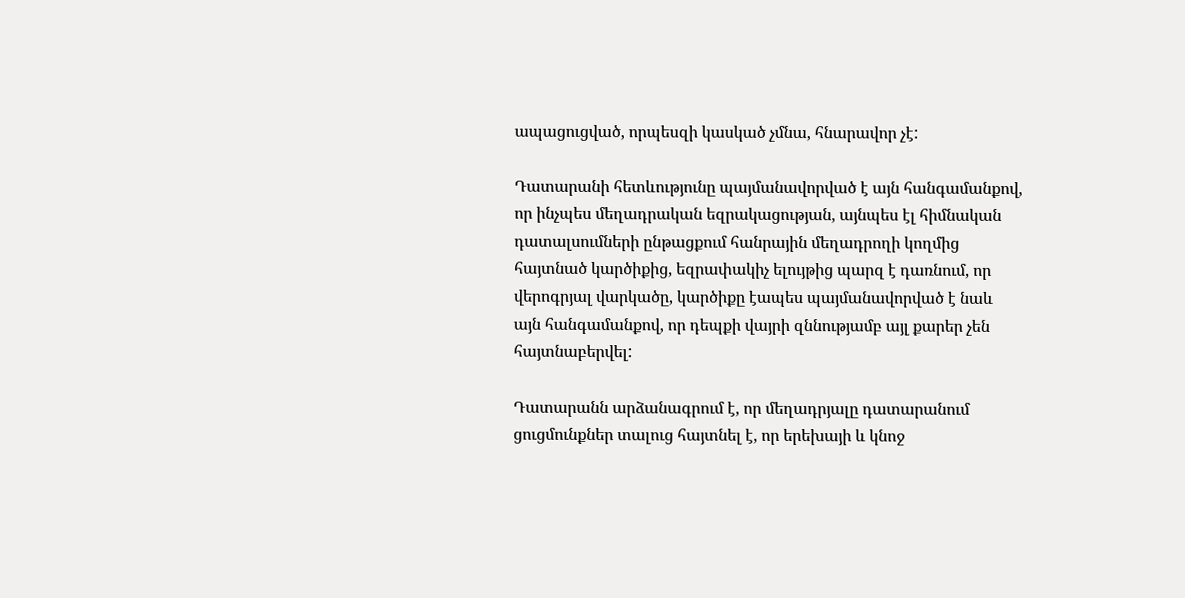ապացուցված, որպեսզի կասկած չմնա, հնարավոր չէ:

Դատարանի հետևությունը պայմանավորված է այն հանգամանքով, որ ինչպես մեղադրական եզրակացության, այնպես էլ հիմնական դատալսումների ընթացքում հանրային մեղադրողի կողմից հայտնած կարծիքից, եզրափակիչ ելույթից պարզ է դառնում, որ վերոգրյալ վարկածը, կարծիքը էապես պայմանավորված է նաև այն հանգամանքով, որ դեպքի վայրի զննությամբ այլ քարեր չեն հայտնաբերվել:

Դատարանն արձանագրում է, որ մեղադրյալը դատարանում ցուցմունքներ տալուց հայտնել է, որ երեխայի և կնոջ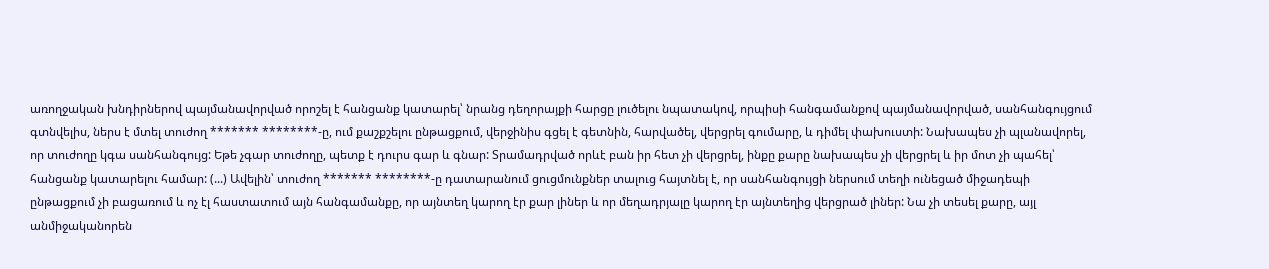առողջական խնդիրներով պայմանավորված որոշել է հանցանք կատարել՝ նրանց դեղորայքի հարցը լուծելու նպատակով, որպիսի հանգամանքով պայմանավորված, սանհանգույցում գտնվելիս, ներս է մտել տուժող ******* ********-ը, ում քաշքշելու ընթացքում, վերջինիս գցել է գետնին, հարվածել, վերցրել գումարը, և դիմել փախուստի: Նախապես չի պլանավորել, որ տուժողը կգա սանհանգույց: Եթե չգար տուժողը, պետք է դուրս գար և գնար: Տրամադրված որևէ բան իր հետ չի վերցրել, ինքը քարը նախապես չի վերցրել և իր մոտ չի պահել՝ հանցանք կատարելու համար: (...) Ավելին՝ տուժող ******* ********-ը դատարանում ցուցմունքներ տալուց հայտնել է, որ սանհանգույցի ներսում տեղի ունեցած միջադեպի ընթացքում չի բացառում և ոչ էլ հաստատում այն հանգամանքը, որ այնտեղ կարող էր քար լիներ և որ մեղադրյալը կարող էր այնտեղից վերցրած լիներ: Նա չի տեսել քարը, այլ անմիջականորեն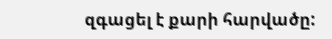զգացել է քարի հարվածը: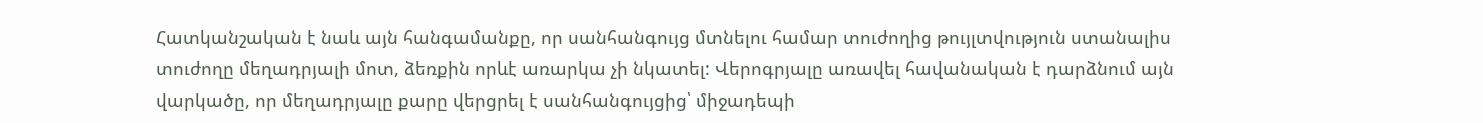Հատկանշական է նաև այն հանգամանքը, որ սանհանգույց մտնելու համար տուժողից թույլտվություն ստանալիս տուժողը մեղադրյալի մոտ, ձեռքին որևէ առարկա չի նկատել: Վերոգրյալը առավել հավանական է դարձնում այն վարկածը, որ մեղադրյալը քարը վերցրել է սանհանգույցից՝ միջադեպի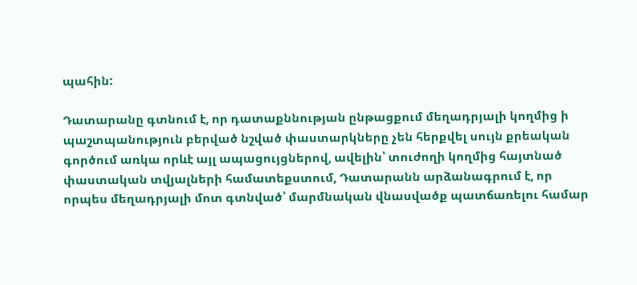պահին:

Դատարանը գտնում է, որ դատաքննության ընթացքում մեղադրյալի կողմից ի պաշտպանություն բերված նշված փաստարկները չեն հերքվել սույն քրեական գործում առկա որևէ այլ ապացույցներով, ավելին՝ տուժողի կողմից հայտնած փաստական տվյալների համատեքստում, Դատարանն արձանագրում է, որ որպես մեղադրյալի մոտ գտնված՝ մարմնական վնասվածք պատճառելու համար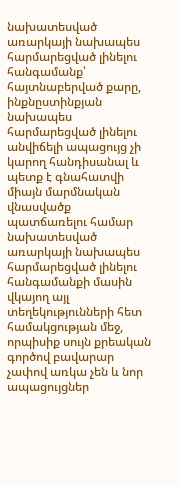նախատեսված առարկայի նախապես հարմարեցված լինելու հանգամանք՝ հայտնաբերված քարը, ինքնըստինքյան նախապես հարմարեցված լինելու անվիճելի ապացույց չի կարող հանդիսանալ և պետք է գնահատվի միայն մարմնական վնասվածք պատճառելու համար նախատեսված առարկայի նախապես հարմարեցված լինելու հանգամանքի մասին վկայող այլ տեղեկությունների հետ համակցության մեջ, որպիսիք սույն քրեական գործով բավարար չափով առկա չեն և նոր ապացույցներ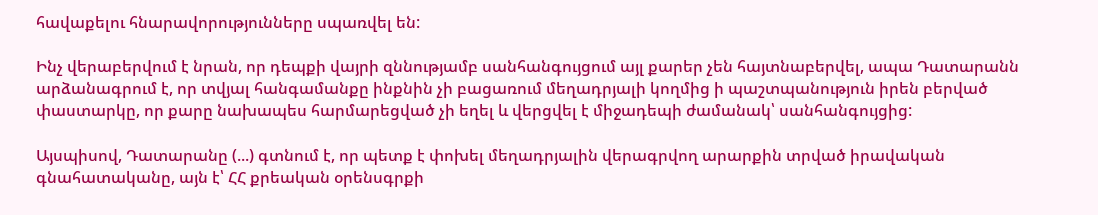հավաքելու հնարավորությունները սպառվել են:

Ինչ վերաբերվում է նրան, որ դեպքի վայրի զննությամբ սանհանգույցում այլ քարեր չեն հայտնաբերվել, ապա Դատարանն արձանագրում է, որ տվյալ հանգամանքը ինքնին չի բացառում մեղադրյալի կողմից ի պաշտպանություն իրեն բերված փաստարկը, որ քարը նախապես հարմարեցված չի եղել և վերցվել է միջադեպի ժամանակ՝ սանհանգույցից:

Այսպիսով, Դատարանը (...) գտնում է, որ պետք է փոխել մեղադրյալին վերագրվող արարքին տրված իրավական գնահատականը, այն է՝ ՀՀ քրեական օրենսգրքի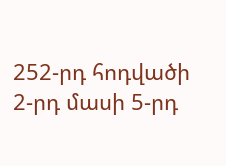252-րդ հոդվածի 2-րդ մասի 5-րդ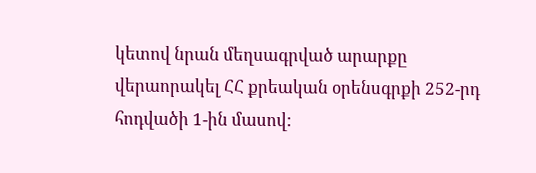կետով նրան մեղսագրված արարքը վերաորակել ՀՀ քրեական օրենսգրքի 252-րդ հոդվածի 1-ին մասով: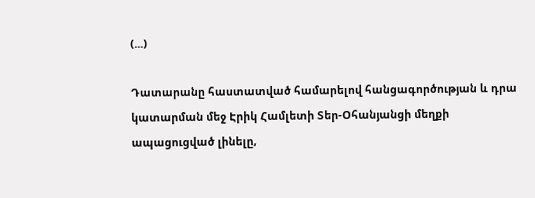(...)

Դատարանը հաստատված համարելով հանցագործության և դրա կատարման մեջ Էրիկ Համլետի Տեր-Օհանյանցի մեղքի ապացուցված լինելը,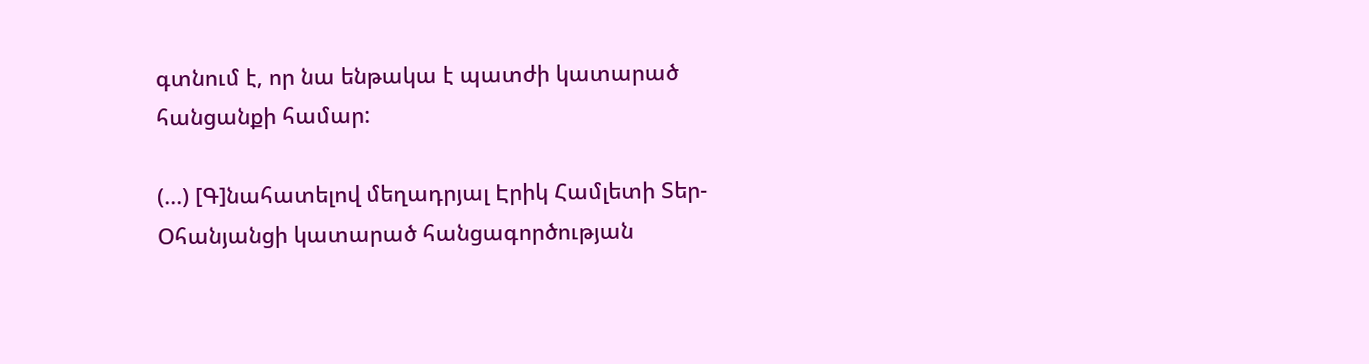գտնում է, որ նա ենթակա է պատժի կատարած հանցանքի համար:

(...) [Գ]նահատելով մեղադրյալ Էրիկ Համլետի Տեր-Օհանյանցի կատարած հանցագործության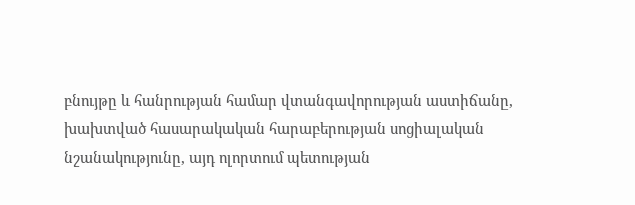բնույթը և հանրության համար վտանգավորության աստիճանը, խախտված հասարակական հարաբերության սոցիալական նշանակությունը, այդ ոլորտում պետության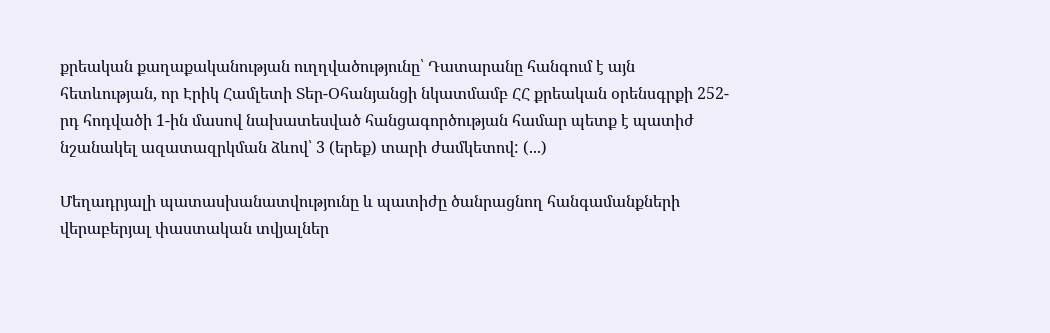քրեական քաղաքականության ուղղվածությունը՝ Դատարանը հանգում է այն հետևության, որ Էրիկ Համլետի Տեր-Օհանյանցի նկատմամբ ՀՀ քրեական օրենսգրքի 252-րդ հոդվածի 1-ին մասով նախատեսված հանցագործության համար պետք է պատիժ նշանակել ազատազրկման ձևով՝ 3 (երեք) տարի ժամկետով: (...)

Մեղադրյալի պատասխանատվությունը և պատիժը ծանրացնող հանգամանքների վերաբերյալ փաստական տվյալներ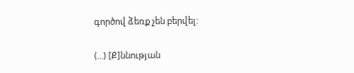գործով ձեռք չեն բերվել:

(...) [Ք]ննության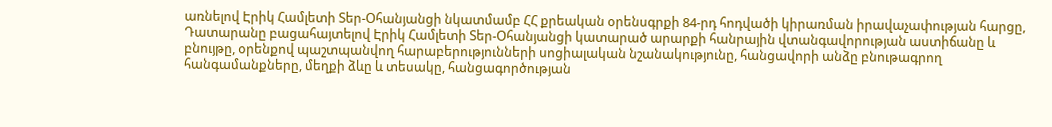առնելով Էրիկ Համլետի Տեր-Օհանյանցի նկատմամբ ՀՀ քրեական օրենսգրքի 84-րդ հոդվածի կիրառման իրավաչափության հարցը, Դատարանը բացահայտելով Էրիկ Համլետի Տեր-Օհանյանցի կատարած արարքի հանրային վտանգավորության աստիճանը և բնույթը, օրենքով պաշտպանվող հարաբերությունների սոցիալական նշանակությունը, հանցավորի անձը բնութագրող հանգամանքները, մեղքի ձևը և տեսակը, հանցագործության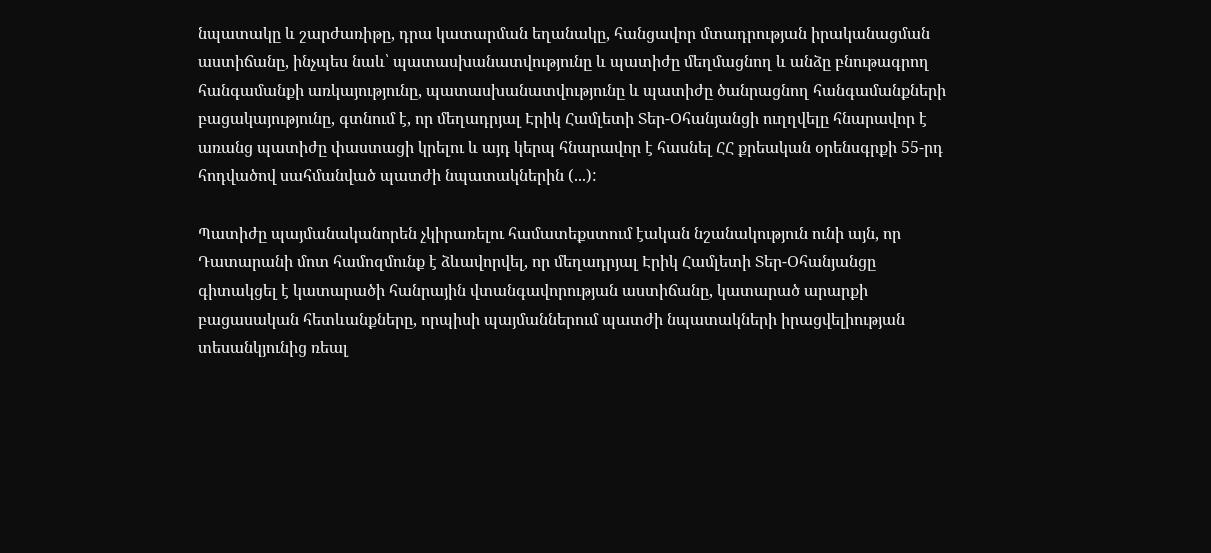նպատակը և շարժառիթը, դրա կատարման եղանակը, հանցավոր մտադրության իրականացման աստիճանը, ինչպես նաև՝ պատասխանատվությունը և պատիժը մեղմացնող և անձը բնութագրող հանգամանքի առկայությունը, պատասխանատվությունը և պատիժը ծանրացնող հանգամանքների բացակայությունը, գտնում է, որ մեղադրյալ Էրիկ Համլետի Տեր-Օհանյանցի ուղղվելը հնարավոր է առանց պատիժը փաստացի կրելու և այդ կերպ հնարավոր է հասնել ՀՀ քրեական օրենսգրքի 55-րդ հոդվածով սահմանված պատժի նպատակներին (...):

Պատիժը պայմանականորեն չկիրառելու համատեքստում էական նշանակություն ունի այն, որ Դատարանի մոտ համոզմունք է ձևավորվել, որ մեղադրյալ Էրիկ Համլետի Տեր-Օհանյանցը գիտակցել է կատարածի հանրային վտանգավորության աստիճանը, կատարած արարքի բացասական հետևանքները, որպիսի պայմաններում պատժի նպատակների իրացվելիության տեսանկյունից ռեալ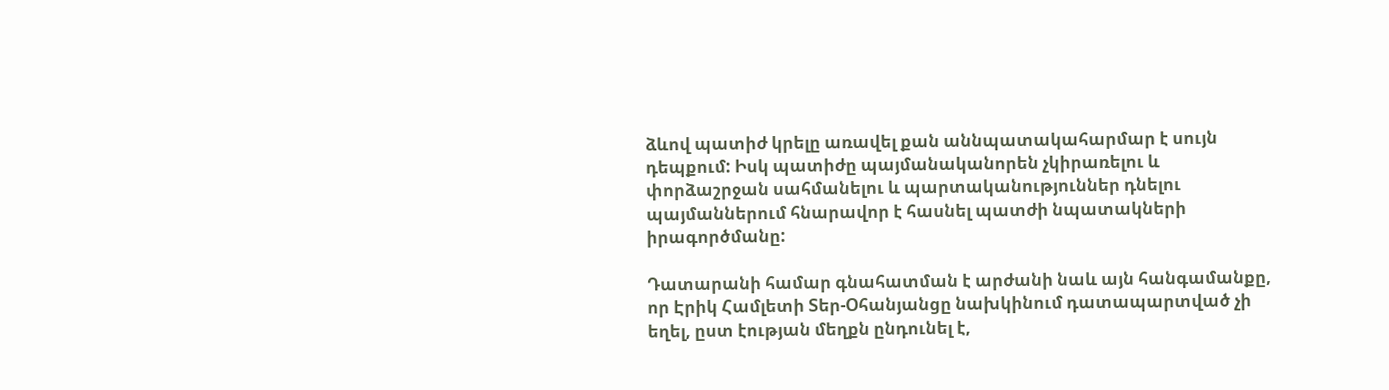ձևով պատիժ կրելը առավել քան աննպատակահարմար է սույն դեպքում: Իսկ պատիժը պայմանականորեն չկիրառելու և փորձաշրջան սահմանելու և պարտականություններ դնելու պայմաններում հնարավոր է հասնել պատժի նպատակների իրագործմանը:

Դատարանի համար գնահատման է արժանի նաև այն հանգամանքը, որ Էրիկ Համլետի Տեր-Օհանյանցը նախկինում դատապարտված չի եղել, ըստ էության մեղքն ընդունել է,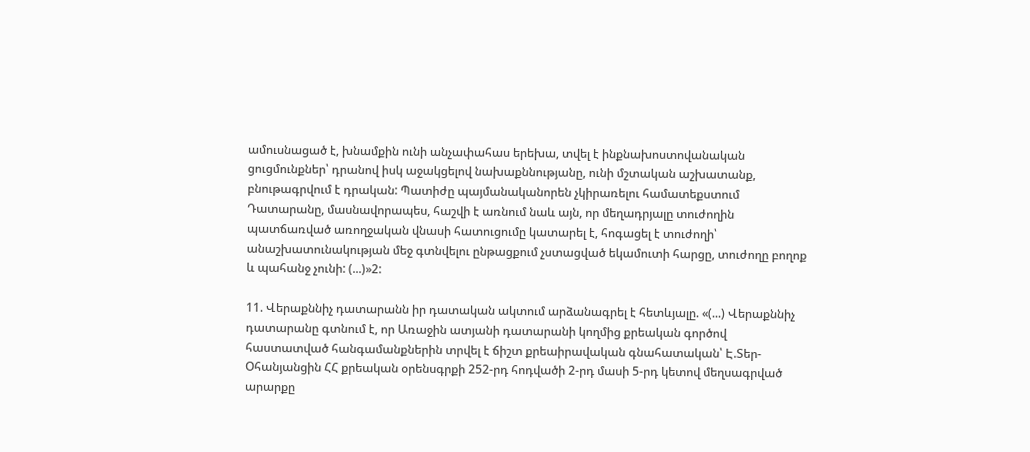ամուսնացած է, խնամքին ունի անչափահաս երեխա, տվել է ինքնախոստովանական ցուցմունքներ՝ դրանով իսկ աջակցելով նախաքննությանը, ունի մշտական աշխատանք, բնութագրվում է դրական: Պատիժը պայմանականորեն չկիրառելու համատեքստում Դատարանը, մասնավորապես, հաշվի է առնում նաև այն, որ մեղադրյալը տուժողին պատճառված առողջական վնասի հատուցումը կատարել է, հոգացել է տուժողի՝ անաշխատունակության մեջ գտնվելու ընթացքում չստացված եկամուտի հարցը, տուժողը բողոք և պահանջ չունի: (...)»2:

11. Վերաքննիչ դատարանն իր դատական ակտում արձանագրել է հետևյալը. «(...) Վերաքննիչ դատարանը գտնում է, որ Առաջին ատյանի դատարանի կողմից քրեական գործով հաստատված հանգամանքներին տրվել է ճիշտ քրեաիրավական գնահատական՝ Է.Տեր-Օհանյանցին ՀՀ քրեական օրենսգրքի 252-րդ հոդվածի 2-րդ մասի 5-րդ կետով մեղսագրված արարքը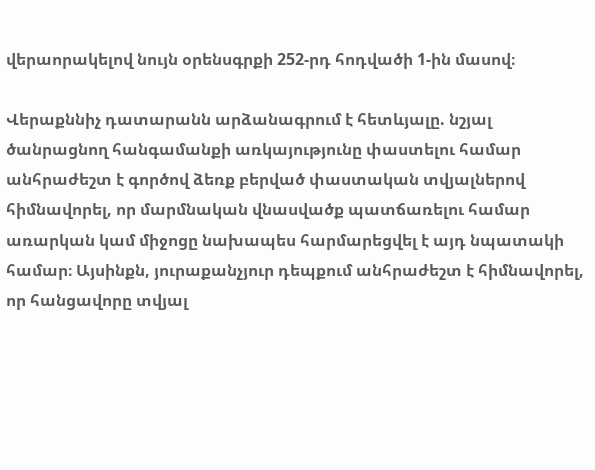վերաորակելով նույն օրենսգրքի 252-րդ հոդվածի 1-ին մասով։

Վերաքննիչ դատարանն արձանագրում է հետևյալը. նշյալ ծանրացնող հանգամանքի առկայությունը փաստելու համար անհրաժեշտ է գործով ձեռք բերված փաստական տվյալներով հիմնավորել, որ մարմնական վնասվածք պատճառելու համար առարկան կամ միջոցը նախապես հարմարեցվել է այդ նպատակի համար։ Այսինքն, յուրաքանչյուր դեպքում անհրաժեշտ է հիմնավորել, որ հանցավորը տվյալ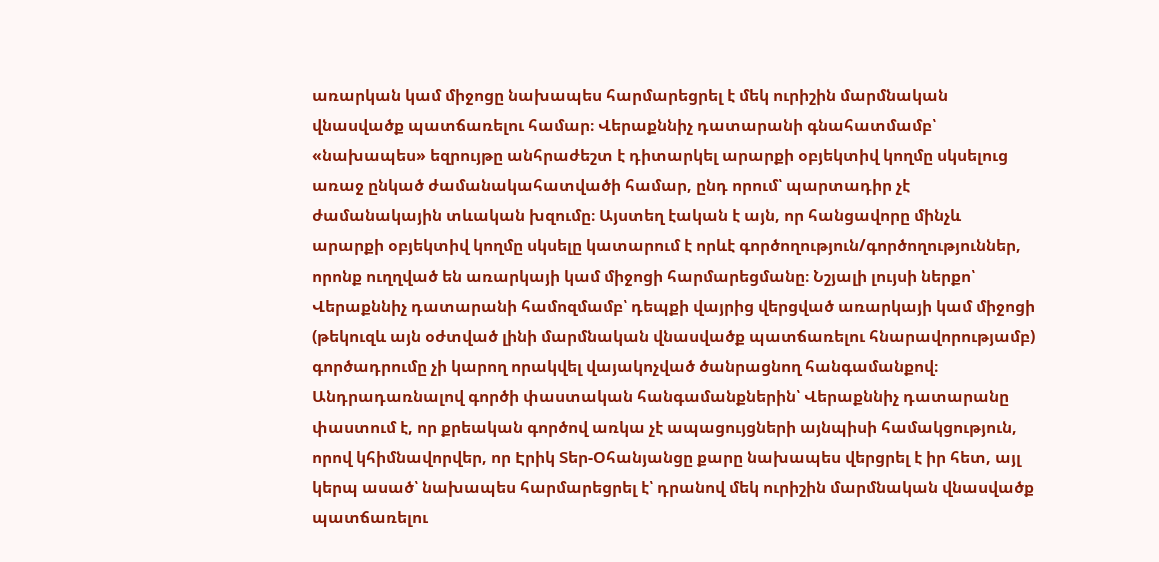առարկան կամ միջոցը նախապես հարմարեցրել է մեկ ուրիշին մարմնական վնասվածք պատճառելու համար։ Վերաքննիչ դատարանի գնահատմամբ՝ «նախապես» եզրույթը անհրաժեշտ է դիտարկել արարքի օբյեկտիվ կողմը սկսելուց առաջ ընկած ժամանակահատվածի համար, ընդ որում՝ պարտադիր չէ ժամանակային տևական խզումը։ Այստեղ էական է այն, որ հանցավորը մինչև արարքի օբյեկտիվ կողմը սկսելը կատարում է որևէ գործողություն/գործողություններ, որոնք ուղղված են առարկայի կամ միջոցի հարմարեցմանը։ Նշյալի լույսի ներքո՝ Վերաքննիչ դատարանի համոզմամբ՝ դեպքի վայրից վերցված առարկայի կամ միջոցի (թեկուզև այն օժտված լինի մարմնական վնասվածք պատճառելու հնարավորությամբ) գործադրումը չի կարող որակվել վայակոչված ծանրացնող հանգամանքով։ Անդրադառնալով գործի փաստական հանգամանքներին՝ Վերաքննիչ դատարանը փաստում է, որ քրեական գործով առկա չէ ապացույցների այնպիսի համակցություն, որով կհիմնավորվեր, որ Էրիկ Տեր-Օհանյանցը քարը նախապես վերցրել է իր հետ, այլ կերպ ասած՝ նախապես հարմարեցրել է՝ դրանով մեկ ուրիշին մարմնական վնասվածք պատճառելու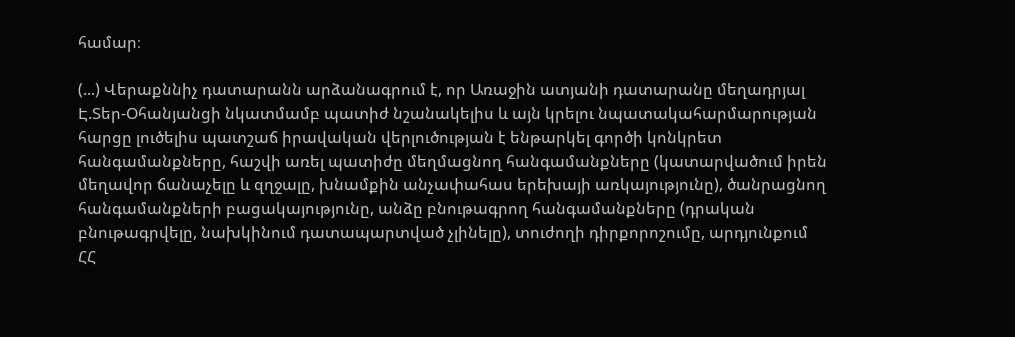համար։

(...) Վերաքննիչ դատարանն արձանագրում է, որ Առաջին ատյանի դատարանը մեղադրյալ Է.Տեր-Օհանյանցի նկատմամբ պատիժ նշանակելիս և այն կրելու նպատակահարմարության հարցը լուծելիս պատշաճ իրավական վերլուծության է ենթարկել գործի կոնկրետ հանգամանքները, հաշվի առել պատիժը մեղմացնող հանգամանքները (կատարվածում իրեն մեղավոր ճանաչելը և զղջալը, խնամքին անչափահաս երեխայի առկայությունը), ծանրացնող հանգամանքների բացակայությունը, անձը բնութագրող հանգամանքները (դրական բնութագրվելը, նախկինում դատապարտված չլինելը), տուժողի դիրքորոշումը, արդյունքում ՀՀ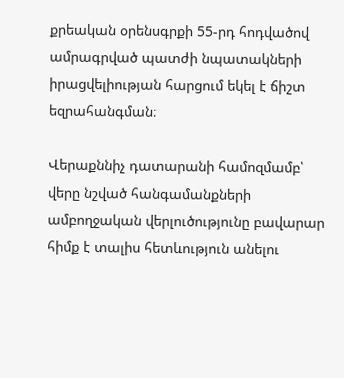քրեական օրենսգրքի 55-րդ հոդվածով ամրագրված պատժի նպատակների իրացվելիության հարցում եկել է ճիշտ եզրահանգման։

Վերաքննիչ դատարանի համոզմամբ՝ վերը նշված հանգամանքների ամբողջական վերլուծությունը բավարար հիմք է տալիս հետևություն անելու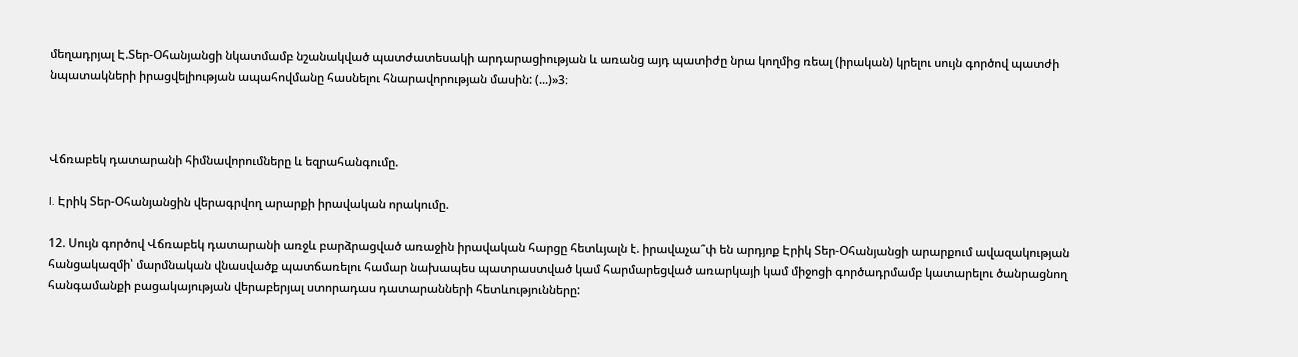մեղադրյալ Է.Տեր-Օհանյանցի նկատմամբ նշանակված պատժատեսակի արդարացիության և առանց այդ պատիժը նրա կողմից ռեալ (իրական) կրելու սույն գործով պատժի նպատակների իրացվելիության ապահովմանը հասնելու հնարավորության մասին: (...)»3։



Վճռաբեկ դատարանի հիմնավորումները և եզրահանգումը.

I. Էրիկ Տեր-Օհանյանցին վերագրվող արարքի իրավական որակումը.

12. Սույն գործով Վճռաբեկ դատարանի առջև բարձրացված առաջին իրավական հարցը հետևյալն է. իրավաչա՞փ են արդյոք Էրիկ Տեր-Օհանյանցի արարքում ավազակության հանցակազմի՝ մարմնական վնասվածք պատճառելու համար նախապես պատրաստված կամ հարմարեցված առարկայի կամ միջոցի գործադրմամբ կատարելու ծանրացնող հանգամանքի բացակայության վերաբերյալ ստորադաս դատարանների հետևությունները: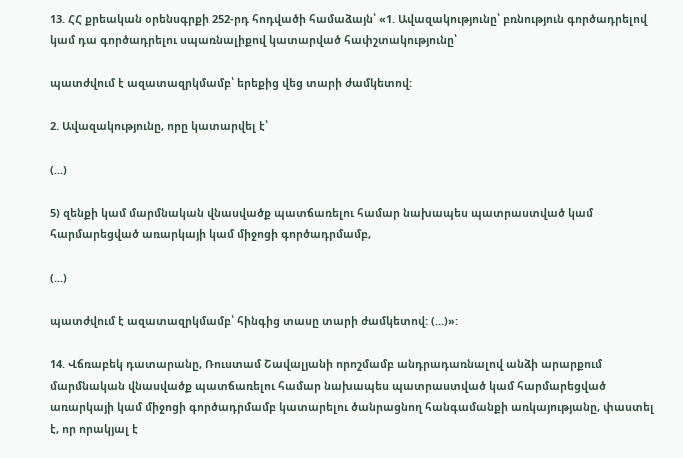13. ՀՀ քրեական օրենսգրքի 252-րդ հոդվածի համաձայն՝ «1. Ավազակությունը՝ բռնություն գործադրելով կամ դա գործադրելու սպառնալիքով կատարված հափշտակությունը՝

պատժվում է ազատազրկմամբ՝ երեքից վեց տարի ժամկետով:

2. Ավազակությունը, որը կատարվել է՝

(...)

5) զենքի կամ մարմնական վնասվածք պատճառելու համար նախապես պատրաստված կամ հարմարեցված առարկայի կամ միջոցի գործադրմամբ,

(...)

պատժվում է ազատազրկմամբ՝ հինգից տասը տարի ժամկետով: (...)»:

14. Վճռաբեկ դատարանը, Ռուստամ Շավալյանի որոշմամբ անդրադառնալով անձի արարքում մարմնական վնասվածք պատճառելու համար նախապես պատրաստված կամ հարմարեցված առարկայի կամ միջոցի գործադրմամբ կատարելու ծանրացնող հանգամանքի առկայությանը, փաստել է, որ որակյալ է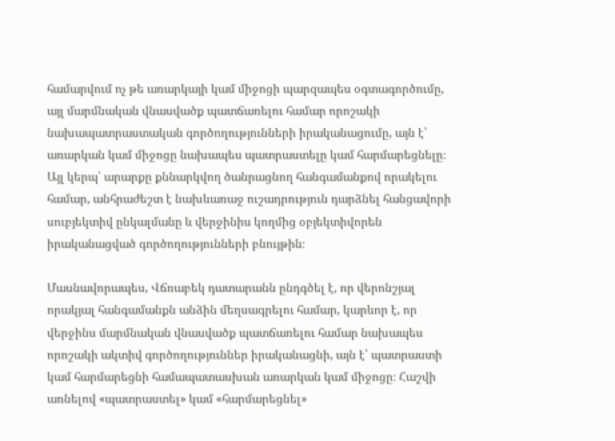համարվում ոչ թե առարկայի կամ միջոցի պարզապես օգտագործումը, այլ մարմնական վնասվածք պատճառելու համար որոշակի նախապատրաստական գործողությունների իրականացումը, այն է՝ առարկան կամ միջոցը նախապես պատրաստելը կամ հարմարեցնելը։ Այլ կերպ՝ արարքը քննարկվող ծանրացնող հանգամանքով որակելու համար, անհրաժեշտ է նախևառաջ ուշադրություն դարձնել հանցավորի սուբյեկտիվ ընկալմանը և վերջինիս կողմից օբյեկտիվորեն իրականացված գործողությունների բնույթին։

Մասնավորապես, Վճռաբեկ դատարանն ընդգծել է, որ վերոնշյալ որակյալ հանգամանքն անձին մեղսագրելու համար, կարևոր է, որ վերջինս մարմնական վնասվածք պատճառելու համար նախապես որոշակի ակտիվ գործողություններ իրականացնի, այն է՝ պատրաստի կամ հարմարեցնի համապատասխան առարկան կամ միջոցը։ Հաշվի առնելով «պատրաստել» կամ «հարմարեցնել»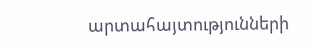արտահայտությունների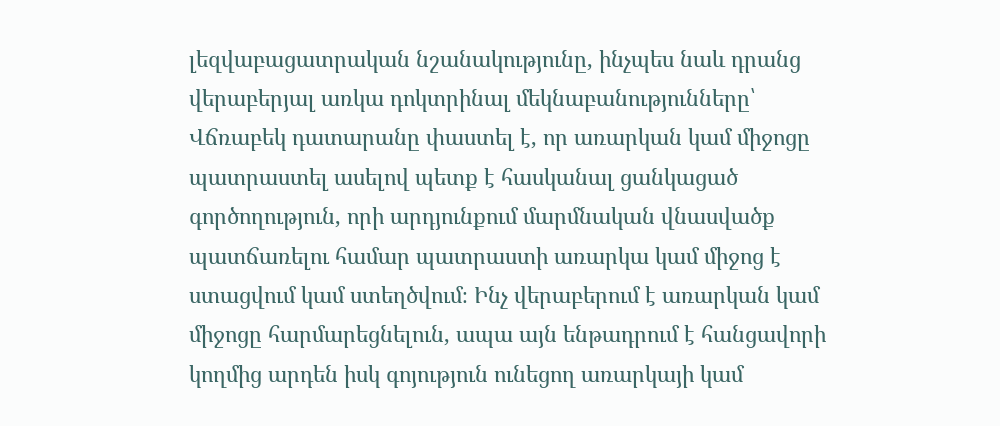լեզվաբացատրական նշանակությունը, ինչպես նաև դրանց վերաբերյալ առկա դոկտրինալ մեկնաբանությունները՝ Վճռաբեկ դատարանը փաստել է, որ առարկան կամ միջոցը պատրաստել ասելով պետք է հասկանալ ցանկացած գործողություն, որի արդյունքում մարմնական վնասվածք պատճառելու համար պատրաստի առարկա կամ միջոց է ստացվում կամ ստեղծվում։ Ինչ վերաբերում է առարկան կամ միջոցը հարմարեցնելուն, ապա այն ենթադրում է հանցավորի կողմից արդեն իսկ գոյություն ունեցող առարկայի կամ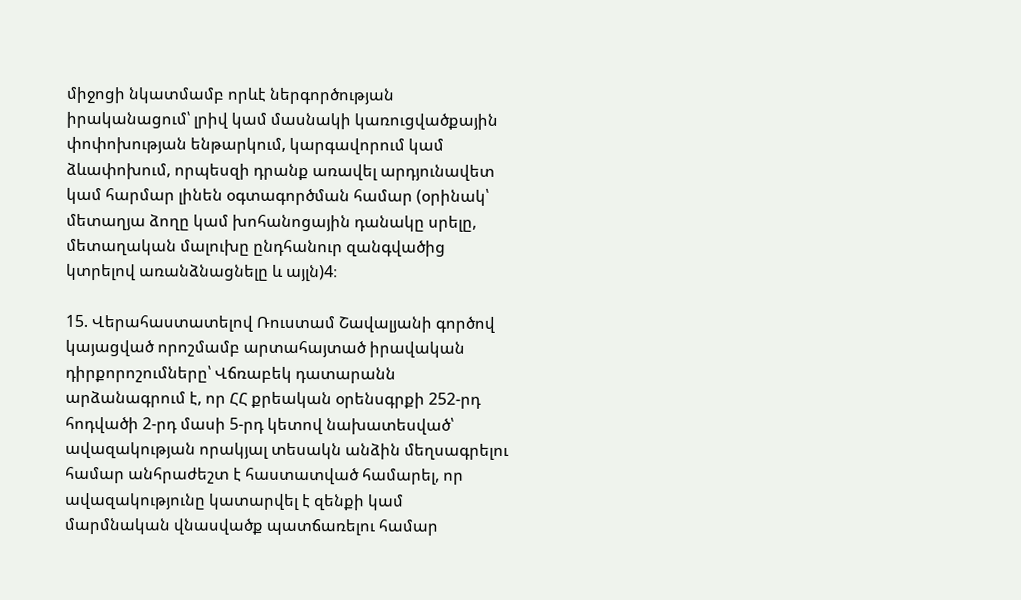միջոցի նկատմամբ որևէ ներգործության իրականացում՝ լրիվ կամ մասնակի կառուցվածքային փոփոխության ենթարկում, կարգավորում կամ ձևափոխում, որպեսզի դրանք առավել արդյունավետ կամ հարմար լինեն օգտագործման համար (օրինակ՝ մետաղյա ձողը կամ խոհանոցային դանակը սրելը, մետաղական մալուխը ընդհանուր զանգվածից կտրելով առանձնացնելը և այլն)4։

15. Վերահաստատելով Ռուստամ Շավալյանի գործով կայացված որոշմամբ արտահայտած իրավական դիրքորոշումները՝ Վճռաբեկ դատարանն արձանագրում է, որ ՀՀ քրեական օրենսգրքի 252-րդ հոդվածի 2-րդ մասի 5-րդ կետով նախատեսված՝ ավազակության որակյալ տեսակն անձին մեղսագրելու համար անհրաժեշտ է հաստատված համարել, որ ավազակությունը կատարվել է զենքի կամ մարմնական վնասվածք պատճառելու համար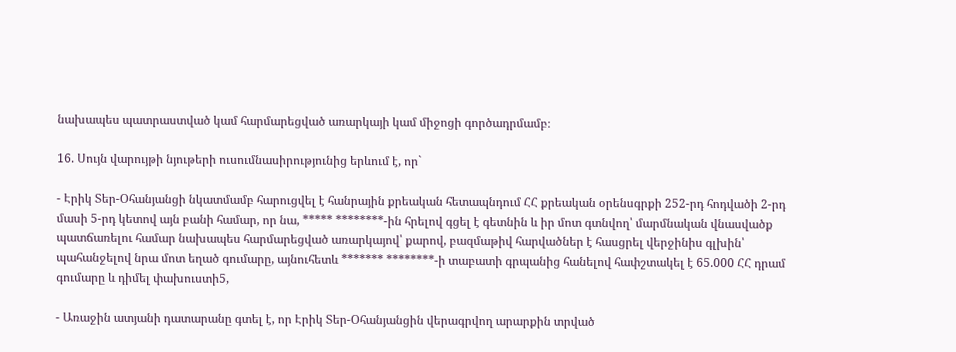նախապես պատրաստված կամ հարմարեցված առարկայի կամ միջոցի գործադրմամբ։

16. Սույն վարույթի նյութերի ուսումնասիրությունից երևում է, որ`

- Էրիկ Տեր-Օհանյանցի նկատմամբ հարուցվել է հանրային քրեական հետապնդում ՀՀ քրեական օրենսգրքի 252-րդ հոդվածի 2-րդ մասի 5-րդ կետով այն բանի համար, որ նա, ***** ********-ին հրելով գցել է գետնին և իր մոտ գտնվող՝ մարմնական վնասվածք պատճառելու համար նախապես հարմարեցված առարկայով՝ քարով, բազմաթիվ հարվածներ է հասցրել վերջինիս գլխին՝ պահանջելով նրա մոտ եղած գումարը, այնուհետև ******* ********-ի տաբատի գրպանից հանելով հափշտակել է 65.000 ՀՀ դրամ գումարը և դիմել փախուստի5,

- Առաջին ատյանի դատարանը գտել է, որ Էրիկ Տեր-Օհանյանցին վերագրվող արարքին տրված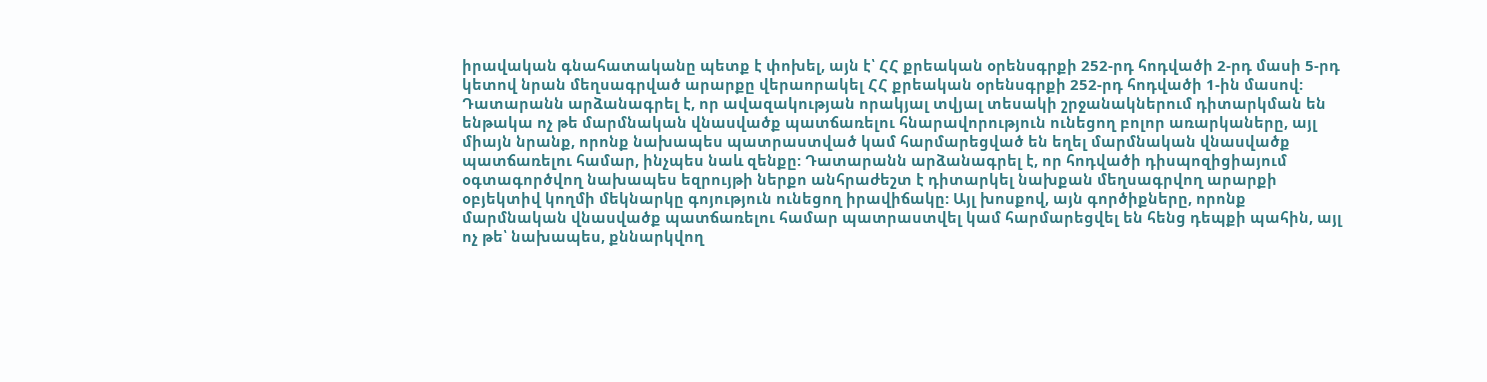իրավական գնահատականը պետք է փոխել, այն է՝ ՀՀ քրեական օրենսգրքի 252-րդ հոդվածի 2-րդ մասի 5-րդ կետով նրան մեղսագրված արարքը վերաորակել ՀՀ քրեական օրենսգրքի 252-րդ հոդվածի 1-ին մասով: Դատարանն արձանագրել է, որ ավազակության որակյալ տվյալ տեսակի շրջանակներում դիտարկման են ենթակա ոչ թե մարմնական վնասվածք պատճառելու հնարավորություն ունեցող բոլոր առարկաները, այլ միայն նրանք, որոնք նախապես պատրաստված կամ հարմարեցված են եղել մարմնական վնասվածք պատճառելու համար, ինչպես նաև զենքը: Դատարանն արձանագրել է, որ հոդվածի դիսպոզիցիայում օգտագործվող նախապես եզրույթի ներքո անհրաժեշտ է դիտարկել նախքան մեղսագրվող արարքի օբյեկտիվ կողմի մեկնարկը գոյություն ունեցող իրավիճակը: Այլ խոսքով, այն գործիքները, որոնք մարմնական վնասվածք պատճառելու համար պատրաստվել կամ հարմարեցվել են հենց դեպքի պահին, այլ ոչ թե՝ նախապես, քննարկվող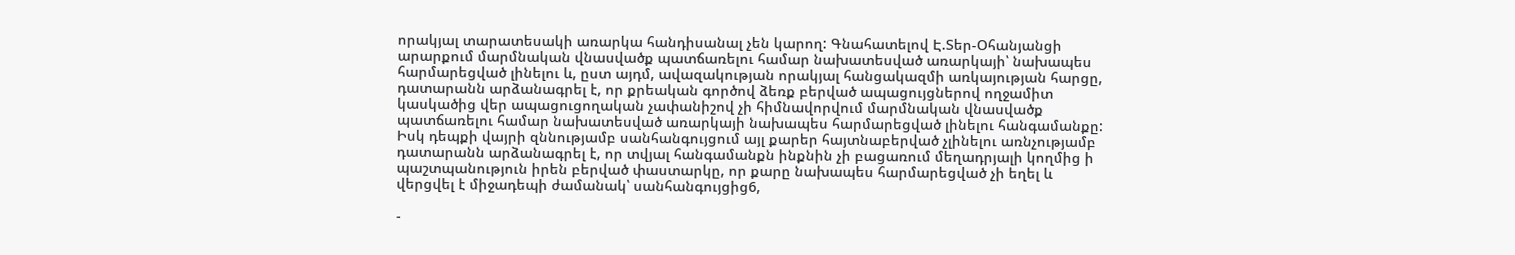որակյալ տարատեսակի առարկա հանդիսանալ չեն կարող: Գնահատելով Է.Տեր-Օհանյանցի արարքում մարմնական վնասվածք պատճառելու համար նախատեսված առարկայի՝ նախապես հարմարեցված լինելու և, ըստ այդմ, ավազակության որակյալ հանցակազմի առկայության հարցը, դատարանն արձանագրել է, որ քրեական գործով ձեռք բերված ապացույցներով ողջամիտ կասկածից վեր ապացուցողական չափանիշով չի հիմնավորվում մարմնական վնասվածք պատճառելու համար նախատեսված առարկայի նախապես հարմարեցված լինելու հանգամանքը: Իսկ դեպքի վայրի զննությամբ սանհանգույցում այլ քարեր հայտնաբերված չլինելու առնչությամբ դատարանն արձանագրել է, որ տվյալ հանգամանքն ինքնին չի բացառում մեղադրյալի կողմից ի պաշտպանություն իրեն բերված փաստարկը, որ քարը նախապես հարմարեցված չի եղել և վերցվել է միջադեպի ժամանակ՝ սանհանգույցից6,

-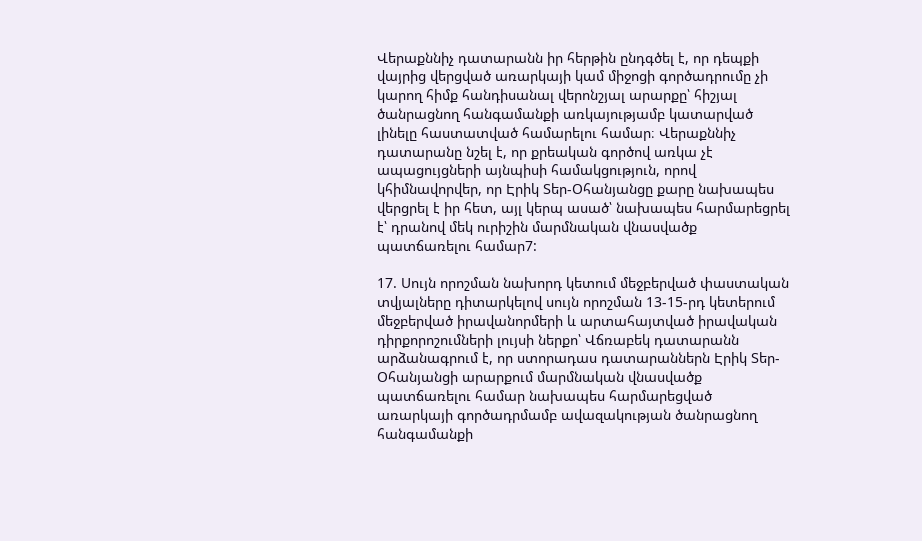Վերաքննիչ դատարանն իր հերթին ընդգծել է, որ դեպքի վայրից վերցված առարկայի կամ միջոցի գործադրումը չի կարող հիմք հանդիսանալ վերոնշյալ արարքը՝ հիշյալ ծանրացնող հանգամանքի առկայությամբ կատարված լինելը հաստատված համարելու համար։ Վերաքննիչ դատարանը նշել է, որ քրեական գործով առկա չէ ապացույցների այնպիսի համակցություն, որով կհիմնավորվեր, որ Էրիկ Տեր-Օհանյանցը քարը նախապես վերցրել է իր հետ, այլ կերպ ասած՝ նախապես հարմարեցրել է՝ դրանով մեկ ուրիշին մարմնական վնասվածք պատճառելու համար7:

17. Սույն որոշման նախորդ կետում մեջբերված փաստական տվյալները դիտարկելով սույն որոշման 13-15-րդ կետերում մեջբերված իրավանորմերի և արտահայտված իրավական դիրքորոշումների լույսի ներքո՝ Վճռաբեկ դատարանն արձանագրում է, որ ստորադաս դատարաններն Էրիկ Տեր-Օհանյանցի արարքում մարմնական վնասվածք պատճառելու համար նախապես հարմարեցված առարկայի գործադրմամբ ավազակության ծանրացնող հանգամանքի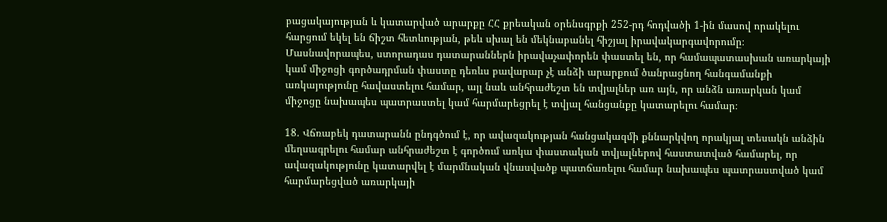բացակայության և կատարված արարքը ՀՀ քրեական օրենսգրքի 252-րդ հոդվածի 1-ին մասով որակելու հարցում եկել են ճիշտ հետևության, թեև սխալ են մեկնաբանել հիշյալ իրավակարգավորումը։ Մասնավորապես, ստորադաս դատարաններն իրավաչափորեն փաստել են, որ համապատասխան առարկայի կամ միջոցի գործադրման փաստը դեռևս բավարար չէ անձի արարքում ծանրացնող հանգամանքի առկայությունը հավաստելու համար, այլ նաև անհրաժեշտ են տվյալներ առ այն, որ անձն առարկան կամ միջոցը նախապես պատրաստել կամ հարմարեցրել է տվյալ հանցանքը կատարելու համար։

18. Վճռաբեկ դատարանն ընդգծում է, որ ավազակության հանցակազմի քննարկվող որակյալ տեսակն անձին մեղսագրելու համար անհրաժեշտ է գործում առկա փաստական տվյալներով հաստատված համարել, որ ավազակությունը կատարվել է մարմնական վնասվածք պատճառելու համար նախապես պատրաստված կամ հարմարեցված առարկայի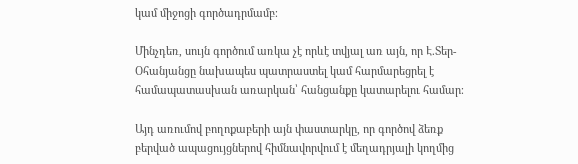կամ միջոցի գործադրմամբ։

Մինչդեռ, սույն գործում առկա չէ որևէ տվյալ առ այն, որ Է.Տեր-Օհանյանցը նախապես պատրաստել կամ հարմարեցրել է համապատասխան առարկան՝ հանցանքը կատարելու համար։

Այդ առումով բողոքաբերի այն փաստարկը, որ գործով ձեռք բերված ապացույցներով հիմնավորվում է մեղադրյալի կողմից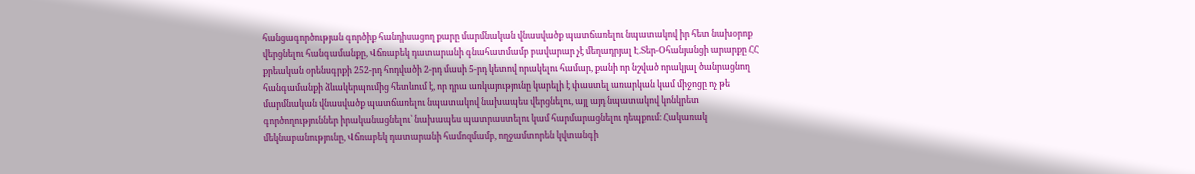հանցագործության գործիք հանդիսացող քարը մարմնական վնասվածք պատճառելու նպատակով իր հետ նախօրոք վերցնելու հանգամանքը, Վճռաբեկ դատարանի գնահատմամբ բավարար չէ մեղադրյալ Է.Տեր-Օհանյանցի արարքը ՀՀ քրեական օրենսգրքի 252-րդ հոդվածի 2-րդ մասի 5-րդ կետով որակելու համար, քանի որ նշված որակյալ ծանրացնող հանգամանքի ձևակերպումից հետևում է, որ դրա առկայությունը կարելի է փաստել առարկան կամ միջոցը ոչ թե մարմնական վնասվածք պատճառելու նպատակով նախապես վերցնելու, այլ այդ նպատակով կոնկրետ գործողություններ իրականացնելու՝ նախապես պատրաստելու կամ հարմարացնելու դեպքում։ Հակառակ մեկնաբանությունը, Վճռաբեկ դատարանի համոզմամբ, ողջամտորեն կվտանգի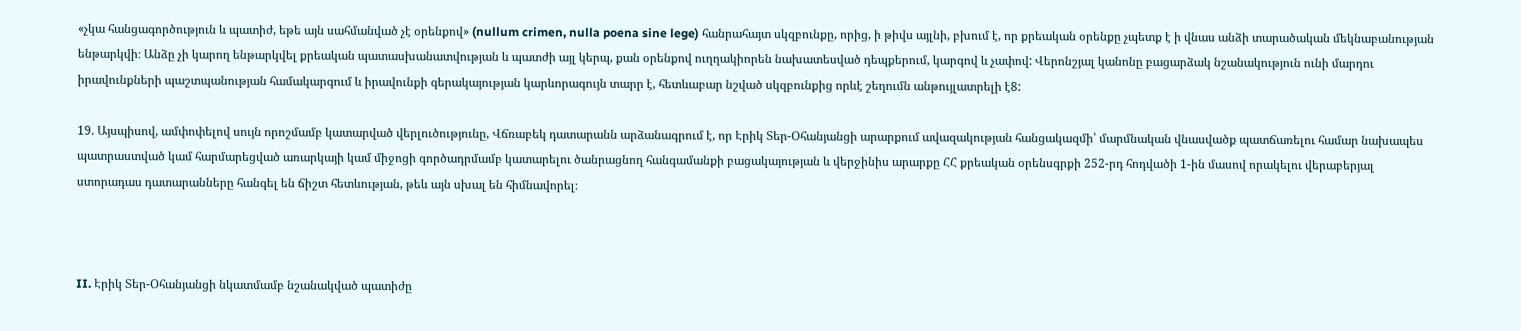«չկա հանցագործություն և պատիժ, եթե այն սահմանված չէ օրենքով» (nullum crimen, nulla poena sine lege) հանրահայտ սկզբունքը, որից, ի թիվս այլնի, բխում է, որ քրեական օրենքը չպետք է ի վնաս անձի տարածական մեկնաբանության ենթարկվի։ Անձը չի կարող ենթարկվել քրեական պատասխանատվության և պատժի այլ կերպ, քան օրենքով ուղղակիորեն նախատեսված դեպքերում, կարգով և չափով: Վերոնշյալ կանոնը բացարձակ նշանակություն ունի մարդու իրավունքների պաշտպանության համակարգում և իրավունքի գերակայության կարևորագույն տարր է, հետևաբար նշված սկզբունքից որևէ շեղումն անթույլատրելի է8:

19. Այսպիսով, ամփոփելով սույն որոշմամբ կատարված վերլուծությունը, Վճռաբեկ դատարանն արձանագրում է, որ Էրիկ Տեր-Օհանյանցի արարքում ավազակության հանցակազմի՝ մարմնական վնասվածք պատճառելու համար նախապես պատրաստված կամ հարմարեցված առարկայի կամ միջոցի գործադրմամբ կատարելու ծանրացնող հանգամանքի բացակայության և վերջինիս արարքը ՀՀ քրեական օրենսգրքի 252-րդ հոդվածի 1-ին մասով որակելու վերաբերյալ ստորադաս դատարանները հանգել են ճիշտ հետևության, թեև այն սխալ են հիմնավորել։



II. Էրիկ Տեր-Օհանյանցի նկատմամբ նշանակված պատիժը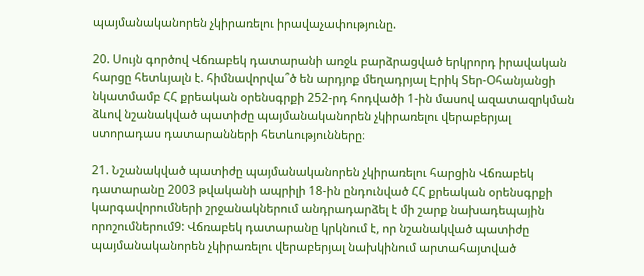պայմանականորեն չկիրառելու իրավաչափությունը.

20. Սույն գործով Վճռաբեկ դատարանի առջև բարձրացված երկրորդ իրավական հարցը հետևյալն է. հիմնավորվա՞ծ են արդյոք մեղադրյալ Էրիկ Տեր-Օհանյանցի նկատմամբ ՀՀ քրեական օրենսգրքի 252-րդ հոդվածի 1-ին մասով ազատազրկման ձևով նշանակված պատիժը պայմանականորեն չկիրառելու վերաբերյալ ստորադաս դատարանների հետևությունները։

21. Նշանակված պատիժը պայմանականորեն չկիրառելու հարցին Վճռաբեկ դատարանը 2003 թվականի ապրիլի 18-ին ընդունված ՀՀ քրեական օրենսգրքի կարգավորումների շրջանակներում անդրադարձել է մի շարք նախադեպային որոշումներում9: Վճռաբեկ դատարանը կրկնում է, որ նշանակված պատիժը պայմանականորեն չկիրառելու վերաբերյալ նախկինում արտահայտված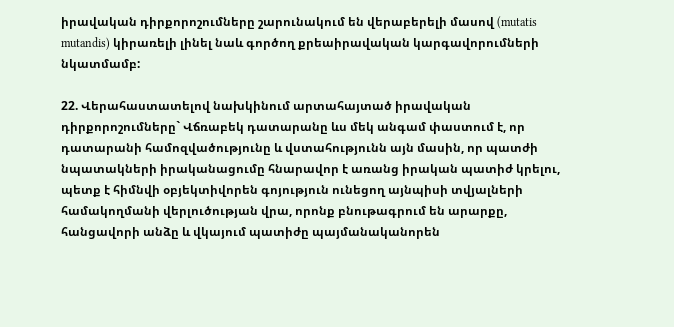իրավական դիրքորոշումները շարունակում են վերաբերելի մասով (mutatis mutandis) կիրառելի լինել նաև գործող քրեաիրավական կարգավորումների նկատմամբ:

22. Վերահաստատելով նախկինում արտահայտած իրավական դիրքորոշումները` Վճռաբեկ դատարանը ևս մեկ անգամ փաստում է, որ դատարանի համոզվածությունը և վստահությունն այն մասին, որ պատժի նպատակների իրականացումը հնարավոր է առանց իրական պատիժ կրելու, պետք է հիմնվի օբյեկտիվորեն գոյություն ունեցող այնպիսի տվյալների համակողմանի վերլուծության վրա, որոնք բնութագրում են արարքը, հանցավորի անձը և վկայում պատիժը պայմանականորեն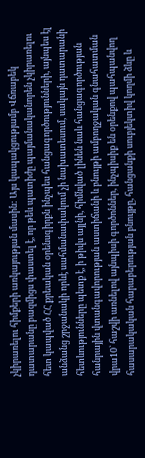չկիրառելու հիմքերի առկայության մասին: Այս կապակցությամբ Վճռաբեկ դատարանը բազմիցս փաստել է, որ թեև պատիժը պայմանականորեն չկիրառելու հետ կապված ՀՀ քրեական օրենսգիրքն ինչպես հանցագործությունների, այնպես էլ անձանց շրջանակի որևէ սահմանափակում չի նախատեսում, սակայն դատարանի հետևությունները պետք է, ի թիվս այլնի, հիմնված լինեն նաև հանցագործության հանրային վտանգավորության աստիճանի և բնույթի ամբողջական գնահատման վրա10` հաշվի առնելով այնպիսի գործոններ, ինչպիսիք են օրենքով պահպանվող հասարակական հարաբերության բնույթը, հանցանքի սուբյեկտիվ կողմի ձևը և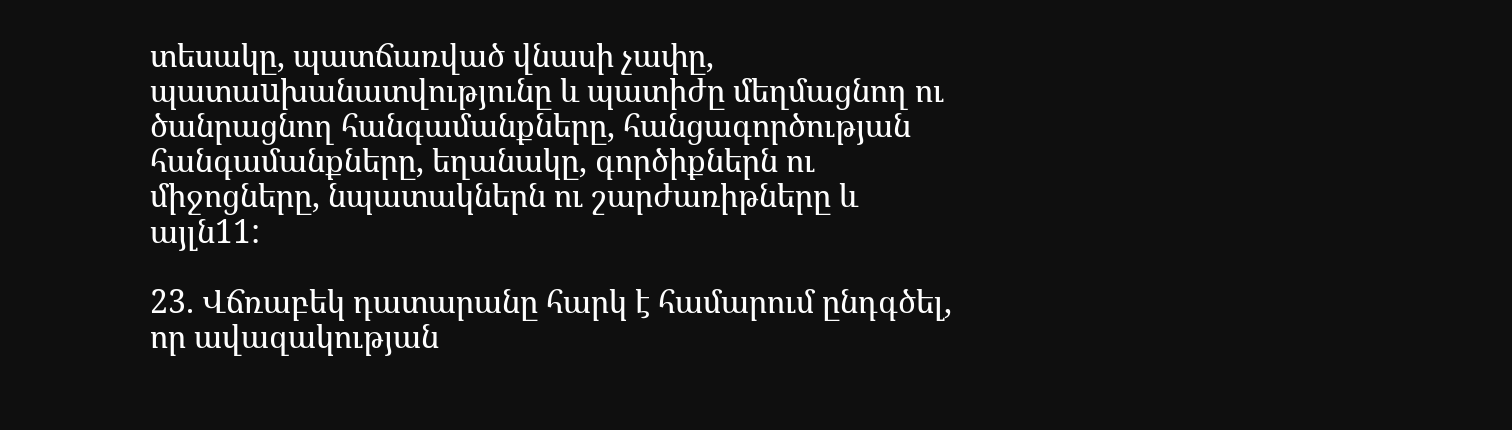տեսակը, պատճառված վնասի չափը, պատաuխանատվությունը և պատիժը մեղմացնող ու ծանրացնող հանգամանքները, հանցագործության հանգամանքները, եղանակը, գործիքներն ու միջոցները, նպատակներն ու շարժառիթները և այլն11:

23. Վճռաբեկ դատարանը հարկ է համարում ընդգծել, որ ավազակության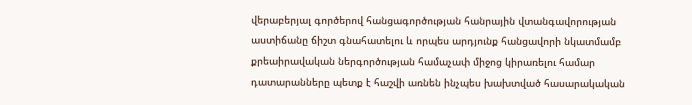վերաբերյալ գործերով հանցագործության հանրային վտանգավորության աստիճանը ճիշտ գնահատելու և որպես արդյունք հանցավորի նկատմամբ քրեաիրավական ներգործության համաչափ միջոց կիրառելու համար դատարանները պետք է հաշվի առնեն ինչպես խախտված հասարակական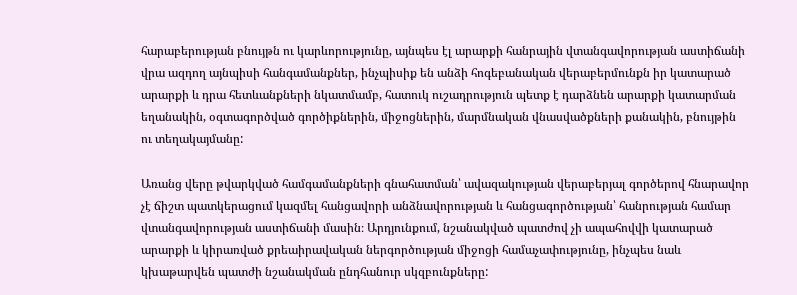հարաբերության բնույթն ու կարևորությունը, այնպես էլ արարքի հանրային վտանգավորության աստիճանի վրա ազդող այնպիսի հանգամանքներ, ինչպիսիք են անձի հոգեբանական վերաբերմունքն իր կատարած արարքի և դրա հետևանքների նկատմամբ, հատուկ ուշադրություն պետք է դարձնեն արարքի կատարման եղանակին, օգտագործված գործիքներին, միջոցներին, մարմնական վնասվածքների քանակին, բնույթին ու տեղակայմանը:

Առանց վերը թվարկված համգամանքների գնահատման՝ ավազակության վերաբերյալ գործերով հնարավոր չէ ճիշտ պատկերացում կազմել հանցավորի անձնավորության և հանցագործության՝ հանրության համար վտանգավորության աստիճանի մասին։ Արդյունքում, նշանակված պատժով չի ապահովվի կատարած արարքի և կիրառված քրեաիրավական ներգործության միջոցի համաչափությունը, ինչպես նաև կխաթարվեն պատժի նշանակման ընդհանուր սկզբունքները: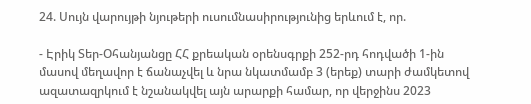24. Սույն վարույթի նյութերի ուսումնասիրությունից երևում է, որ.

- Էրիկ Տեր-Օհանյանցը ՀՀ քրեական օրենսգրքի 252-րդ հոդվածի 1-ին մասով մեղավոր է ճանաչվել և նրա նկատմամբ 3 (երեք) տարի ժամկետով ազատազրկում է նշանակվել այն արարքի համար, որ վերջինս 2023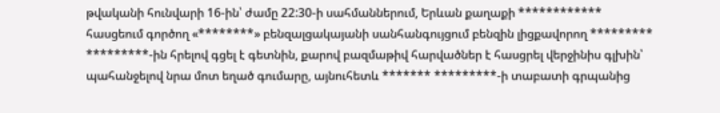թվականի հունվարի 16-ին՝ ժամը 22:30-ի սահմաններում, Երևան քաղաքի ************ հասցեում գործող «********» բենզալցակայանի սանհանգույցում բենզին լիցքավորող ********* *********-ին հրելով գցել է գետնին, քարով բազմաթիվ հարվածներ է հասցրել վերջինիս գլխին՝ պահանջելով նրա մոտ եղած գումարը, այնուհետև ******* *********-ի տաբատի գրպանից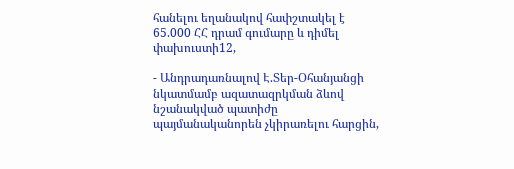հանելու եղանակով հափշտակել է 65.000 ՀՀ դրամ գումարը և դիմել փախուստի12,

- Անդրադառնալով Է.Տեր-Օհանյանցի նկատմամբ ազատազրկման ձևով նշանակված պատիժը պայմանականորեն չկիրառելու հարցին,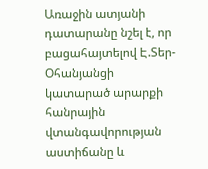Առաջին ատյանի դատարանը նշել է, որ բացահայտելով Է.Տեր-Օհանյանցի կատարած արարքի հանրային վտանգավորության աստիճանը և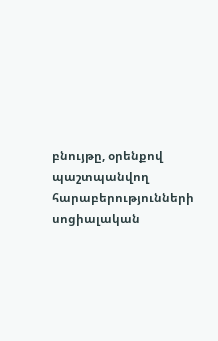բնույթը, օրենքով պաշտպանվող հարաբերությունների սոցիալական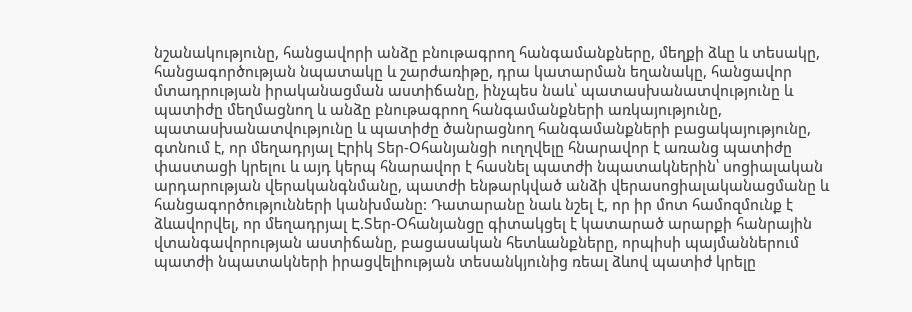նշանակությունը, հանցավորի անձը բնութագրող հանգամանքները, մեղքի ձևը և տեսակը, հանցագործության նպատակը և շարժառիթը, դրա կատարման եղանակը, հանցավոր մտադրության իրականացման աստիճանը, ինչպես նաև՝ պատասխանատվությունը և պատիժը մեղմացնող և անձը բնութագրող հանգամանքների առկայությունը, պատասխանատվությունը և պատիժը ծանրացնող հանգամանքների բացակայությունը, գտնում է, որ մեղադրյալ Էրիկ Տեր-Օհանյանցի ուղղվելը հնարավոր է առանց պատիժը փաստացի կրելու և այդ կերպ հնարավոր է հասնել պատժի նպատակներին՝ սոցիալական արդարության վերականգնմանը, պատժի ենթարկված անձի վերասոցիալականացմանը և հանցագործությունների կանխմանը: Դատարանը նաև նշել է, որ իր մոտ համոզմունք է ձևավորվել, որ մեղադրյալ Է.Տեր-Օհանյանցը գիտակցել է կատարած արարքի հանրային վտանգավորության աստիճանը, բացասական հետևանքները, որպիսի պայմաններում պատժի նպատակների իրացվելիության տեսանկյունից ռեալ ձևով պատիժ կրելը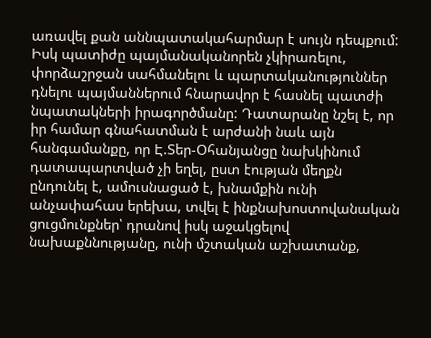առավել քան աննպատակահարմար է սույն դեպքում: Իսկ պատիժը պայմանականորեն չկիրառելու, փորձաշրջան սահմանելու և պարտականություններ դնելու պայմաններում հնարավոր է հասնել պատժի նպատակների իրագործմանը: Դատարանը նշել է, որ իր համար գնահատման է արժանի նաև այն հանգամանքը, որ Է.Տեր-Օհանյանցը նախկինում դատապարտված չի եղել, ըստ էության մեղքն ընդունել է, ամուսնացած է, խնամքին ունի անչափահաս երեխա, տվել է ինքնախոստովանական ցուցմունքներ՝ դրանով իսկ աջակցելով նախաքննությանը, ունի մշտական աշխատանք,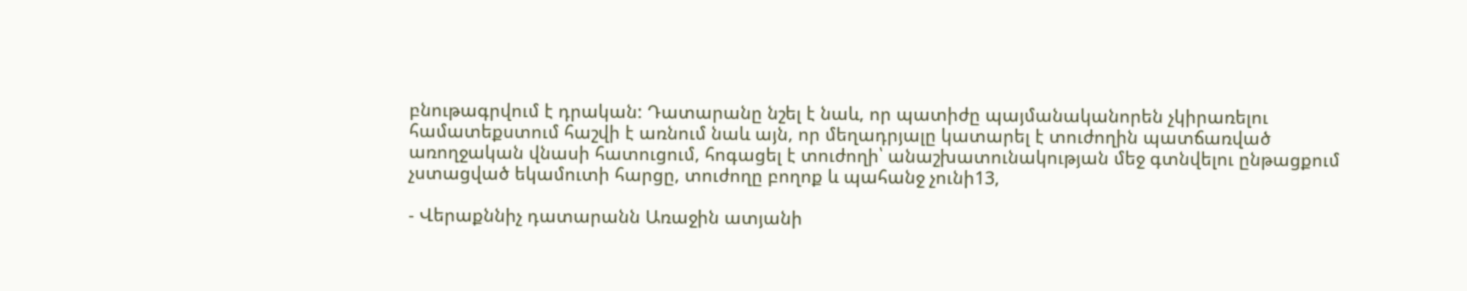բնութագրվում է դրական: Դատարանը նշել է նաև, որ պատիժը պայմանականորեն չկիրառելու համատեքստում հաշվի է առնում նաև այն, որ մեղադրյալը կատարել է տուժողին պատճառված առողջական վնասի հատուցում, հոգացել է տուժողի՝ անաշխատունակության մեջ գտնվելու ընթացքում չստացված եկամուտի հարցը, տուժողը բողոք և պահանջ չունի13,

- Վերաքննիչ դատարանն Առաջին ատյանի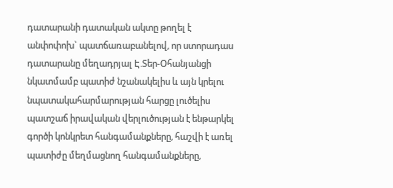դատարանի դատական ակտը թողել է անփոփոխ` պատճառաբանելով, որ ստորադաս դատարանը մեղադրյալ Է.Տեր-Օհանյանցի նկատմամբ պատիժ նշանակելիս և այն կրելու նպատակահարմարության հարցը լուծելիս պատշաճ իրավական վերլուծության է ենթարկել գործի կոնկրետ հանգամանքները, հաշվի է առել պատիժը մեղմացնող հանգամանքները,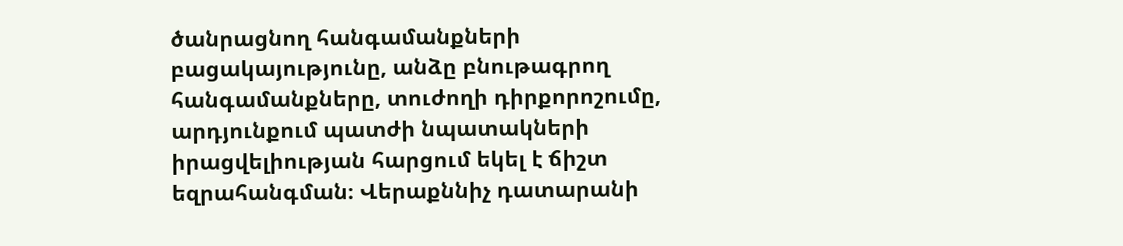ծանրացնող հանգամանքների բացակայությունը, անձը բնութագրող հանգամանքները, տուժողի դիրքորոշումը, արդյունքում պատժի նպատակների իրացվելիության հարցում եկել է ճիշտ եզրահանգման։ Վերաքննիչ դատարանի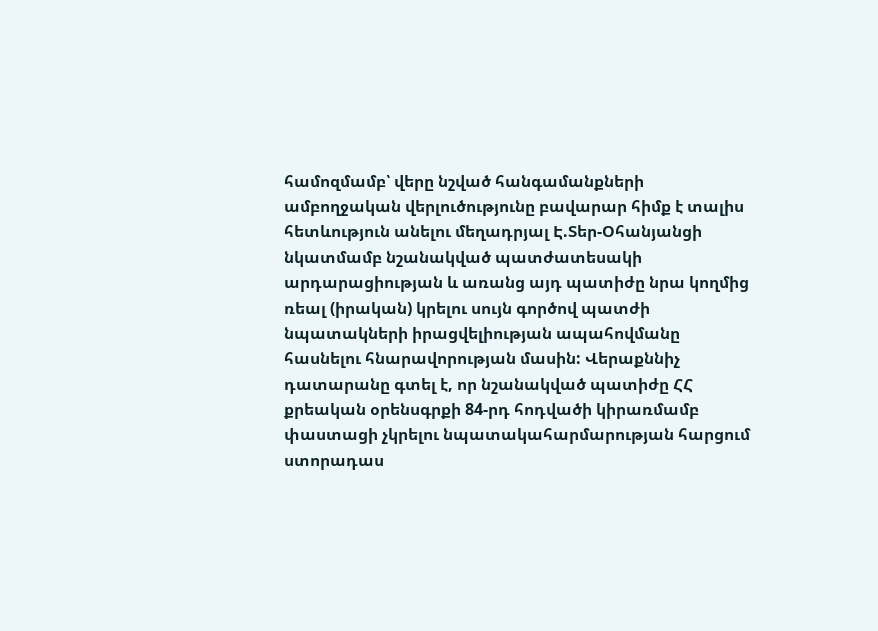համոզմամբ՝ վերը նշված հանգամանքների ամբողջական վերլուծությունը բավարար հիմք է տալիս հետևություն անելու մեղադրյալ Է.Տեր-Օհանյանցի նկատմամբ նշանակված պատժատեսակի արդարացիության և առանց այդ պատիժը նրա կողմից ռեալ (իրական) կրելու սույն գործով պատժի նպատակների իրացվելիության ապահովմանը հասնելու հնարավորության մասին: Վերաքննիչ դատարանը գտել է, որ նշանակված պատիժը ՀՀ քրեական օրենսգրքի 84-րդ հոդվածի կիրառմամբ փաստացի չկրելու նպատակահարմարության հարցում ստորադաս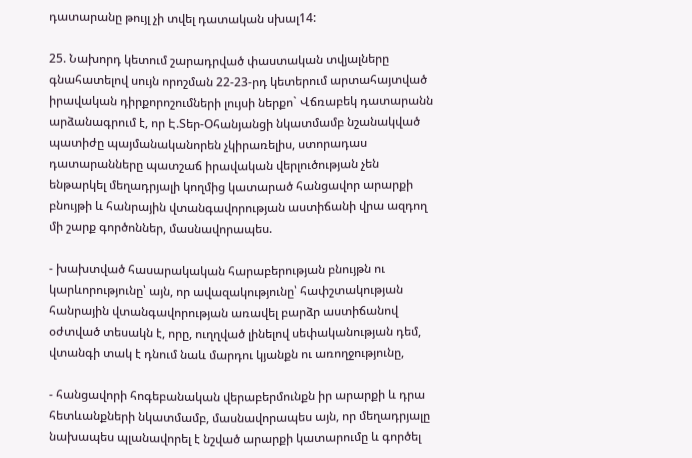դատարանը թույլ չի տվել դատական սխալ14:

25. Նախորդ կետում շարադրված փաստական տվյալները գնահատելով սույն որոշման 22-23-րդ կետերում արտահայտված իրավական դիրքորոշումների լույսի ներքո` Վճռաբեկ դատարանն արձանագրում է, որ Է.Տեր-Օհանյանցի նկատմամբ նշանակված պատիժը պայմանականորեն չկիրառելիս, ստորադաս դատարանները պատշաճ իրավական վերլուծության չեն ենթարկել մեղադրյալի կողմից կատարած հանցավոր արարքի բնույթի և հանրային վտանգավորության աստիճանի վրա ազդող մի շարք գործոններ, մասնավորապես.

- խախտված հասարակական հարաբերության բնույթն ու կարևորությունը՝ այն, որ ավազակությունը՝ հափշտակության հանրային վտանգավորության առավել բարձր աստիճանով օժտված տեսակն է, որը, ուղղված լինելով սեփականության դեմ, վտանգի տակ է դնում նաև մարդու կյանքն ու առողջությունը,

- հանցավորի հոգեբանական վերաբերմունքն իր արարքի և դրա հետևանքների նկատմամբ, մասնավորապես այն, որ մեղադրյալը նախապես պլանավորել է նշված արարքի կատարումը և գործել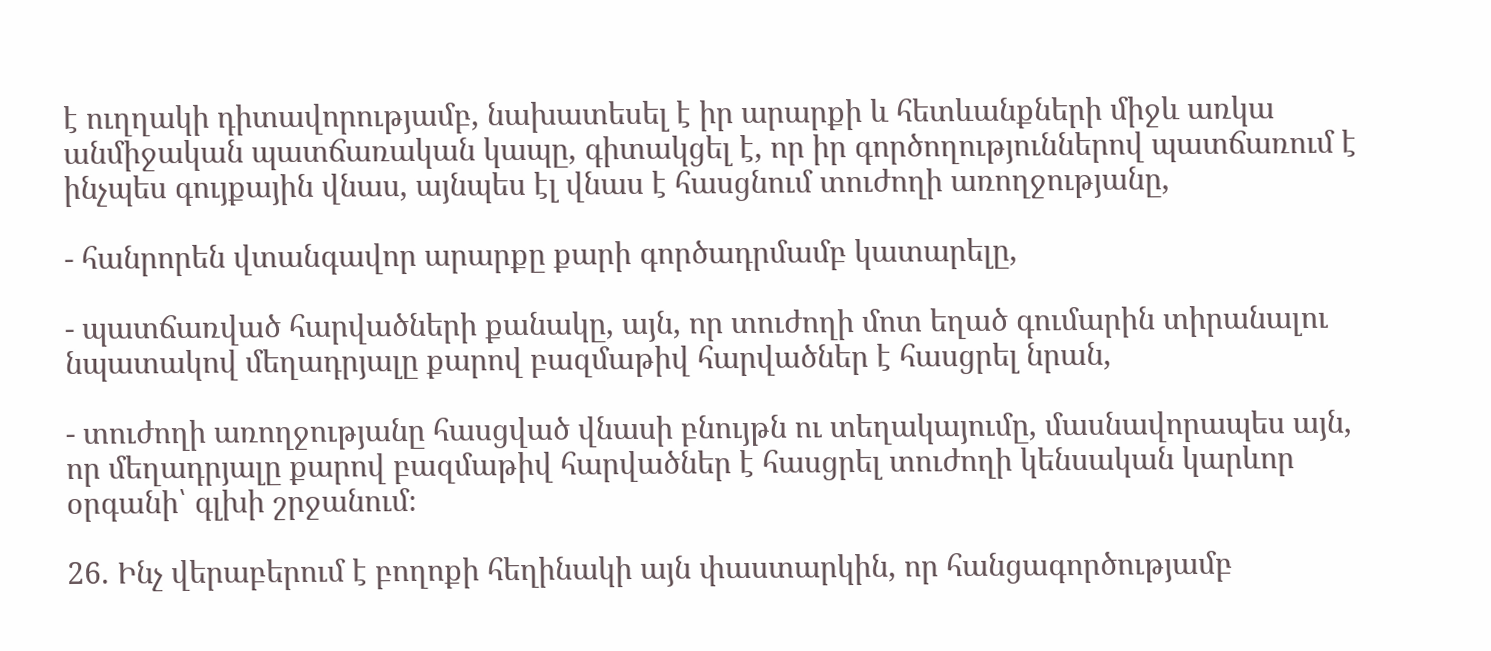է ուղղակի դիտավորությամբ, նախատեսել է իր արարքի և հետևանքների միջև առկա անմիջական պատճառական կապը, գիտակցել է, որ իր գործողություններով պատճառում է ինչպես գույքային վնաս, այնպես էլ վնաս է հասցնում տուժողի առողջությանը,

- հանրորեն վտանգավոր արարքը քարի գործադրմամբ կատարելը,

- պատճառված հարվածների քանակը, այն, որ տուժողի մոտ եղած գումարին տիրանալու նպատակով մեղադրյալը քարով բազմաթիվ հարվածներ է հասցրել նրան,

- տուժողի առողջությանը հասցված վնասի բնույթն ու տեղակայումը, մասնավորապես այն, որ մեղադրյալը քարով բազմաթիվ հարվածներ է հասցրել տուժողի կենսական կարևոր օրգանի՝ գլխի շրջանում։

26. Ինչ վերաբերում է բողոքի հեղինակի այն փաստարկին, որ հանցագործությամբ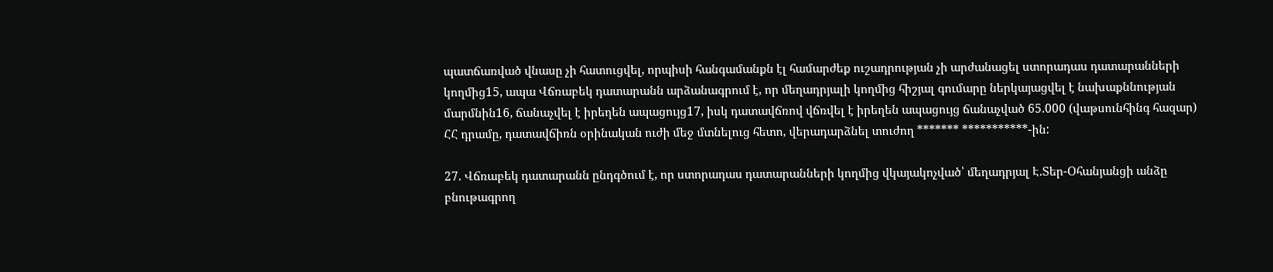պատճառված վնասը չի հատուցվել, որպիսի հանգամանքն էլ համարժեք ուշադրության չի արժանացել ստորադաս դատարանների կողմից15, ապա Վճռաբեկ դատարանն արձանագրում է, որ մեղադրյալի կողմից հիշյալ գումարը ներկայացվել է նախաքննության մարմնին16, ճանաչվել է իրեղեն ապացույց17, իսկ դատավճռով վճռվել է իրեղեն ապացույց ճանաչված 65.000 (վաթսունհինգ հազար) ՀՀ դրամը, դատավճիռն օրինական ուժի մեջ մտնելուց հետո, վերադարձնել տուժող ******* ***********-ին:

27. Վճռաբեկ դատարանն ընդգծում է, որ ստորադաս դատարանների կողմից վկայակոչված՝ մեղադրյալ Է.Տեր-Օհանյանցի անձը բնութագրող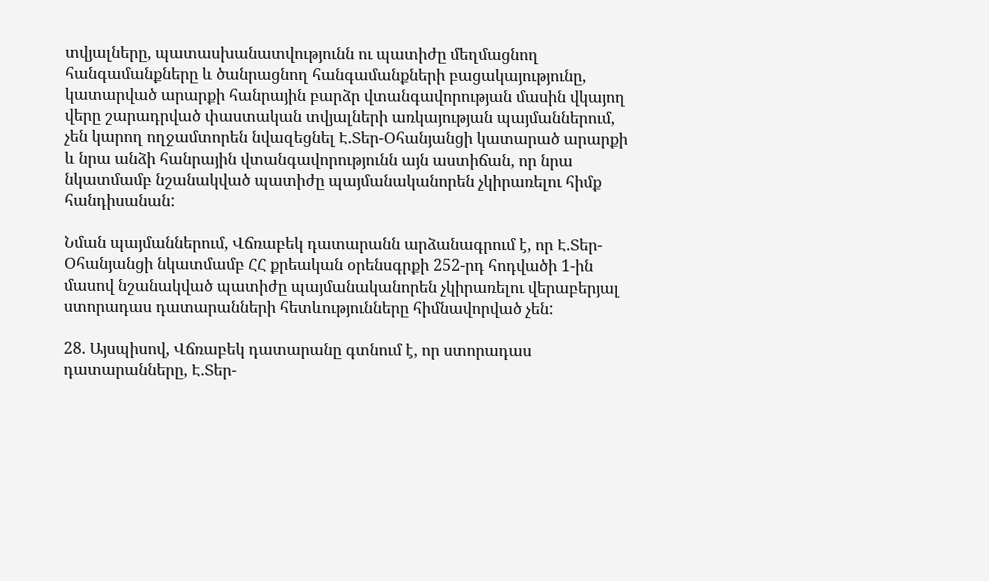տվյալները, պատասխանատվությունն ու պատիժը մեղմացնող հանգամանքները և ծանրացնող հանգամանքների բացակայությունը, կատարված արարքի հանրային բարձր վտանգավորության մասին վկայող վերը շարադրված փաստական տվյալների առկայության պայմաններում, չեն կարող ողջամտորեն նվազեցնել Է.Տեր-Օհանյանցի կատարած արարքի և նրա անձի հանրային վտանգավորությունն այն աստիճան, որ նրա նկատմամբ նշանակված պատիժը պայմանականորեն չկիրառելու հիմք հանդիսանան:

Նման պայմաններում, Վճռաբեկ դատարանն արձանագրում է, որ Է.Տեր-Օհանյանցի նկատմամբ ՀՀ քրեական օրենսգրքի 252-րդ հոդվածի 1-ին մասով նշանակված պատիժը պայմանականորեն չկիրառելու վերաբերյալ ստորադաս դատարանների հետևությունները հիմնավորված չեն:

28. Այսպիսով, Վճռաբեկ դատարանը գտնում է, որ ստորադաս դատարանները, Է.Տեր-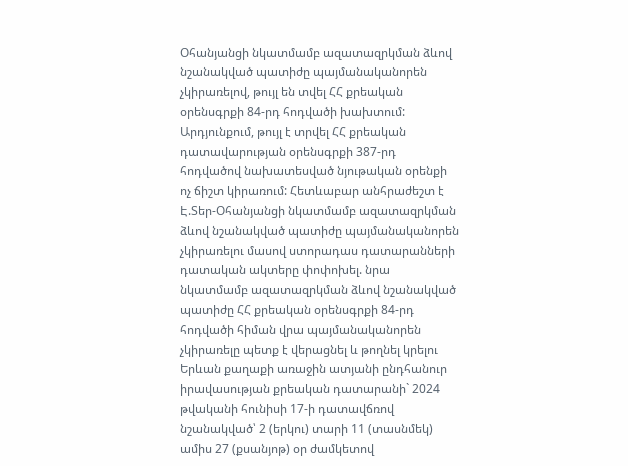Օհանյանցի նկատմամբ ազատազրկման ձևով նշանակված պատիժը պայմանականորեն չկիրառելով, թույլ են տվել ՀՀ քրեական օրենսգրքի 84-րդ հոդվածի խախտում: Արդյունքում, թույլ է տրվել ՀՀ քրեական դատավարության օրենսգրքի 387-րդ հոդվածով նախատեսված նյութական օրենքի ոչ ճիշտ կիրառում: Հետևաբար անհրաժեշտ է Է.Տեր-Օհանյանցի նկատմամբ ազատազրկման ձևով նշանակված պատիժը պայմանականորեն չկիրառելու մասով ստորադաս դատարանների դատական ակտերը փոփոխել. նրա նկատմամբ ազատազրկման ձևով նշանակված պատիժը ՀՀ քրեական օրենսգրքի 84-րդ հոդվածի հիման վրա պայմանականորեն չկիրառելը պետք է վերացնել և թողնել կրելու Երևան քաղաքի առաջին ատյանի ընդհանուր իրավասության քրեական դատարանի` 2024 թվականի հունիսի 17-ի դատավճռով նշանակված՝ 2 (երկու) տարի 11 (տասնմեկ) ամիս 27 (քսանյոթ) օր ժամկետով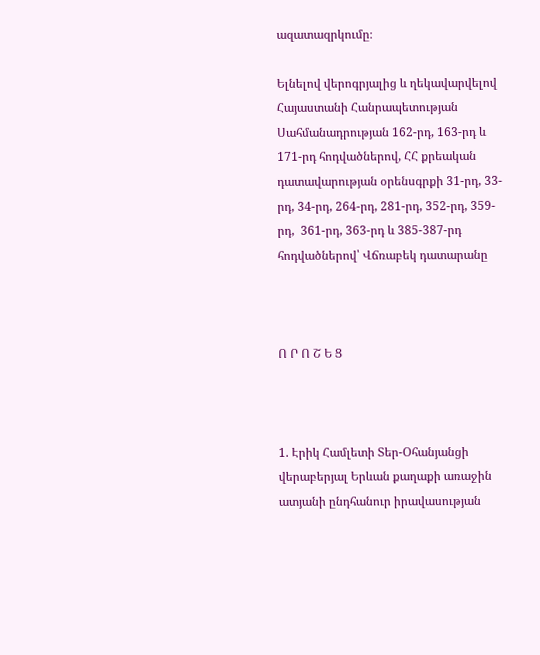ազատազրկումը։

Ելնելով վերոգրյալից և ղեկավարվելով Հայաստանի Հանրապետության Սահմանադրության 162-րդ, 163-րդ և 171-րդ հոդվածներով, ՀՀ քրեական դատավարության օրենսգրքի 31-րդ, 33-րդ, 34-րդ, 264-րդ, 281-րդ, 352-րդ, 359-րդ,  361-րդ, 363-րդ և 385-387-րդ հոդվածներով՝ Վճռաբեկ դատարանը



Ո Ր Ո Շ Ե Ց



1. Էրիկ Համլետի Տեր-Օհանյանցի վերաբերյալ Երևան քաղաքի առաջին ատյանի ընդհանուր իրավասության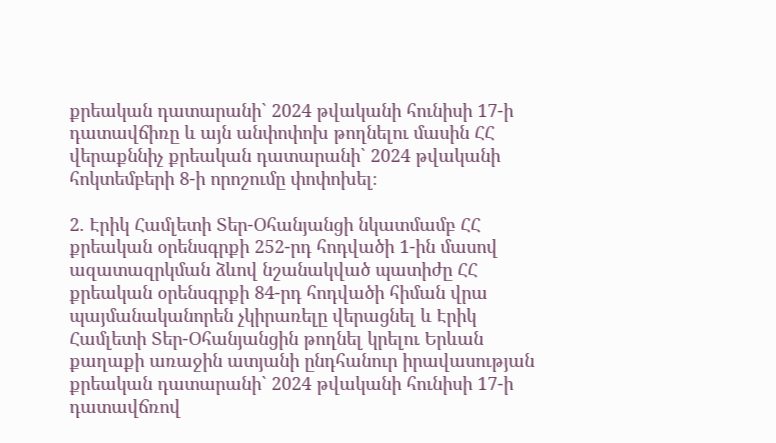քրեական դատարանի` 2024 թվականի հունիսի 17-ի դատավճիռը և այն անփոփոխ թողնելու մասին ՀՀ վերաքննիչ քրեական դատարանի` 2024 թվականի հոկտեմբերի 8-ի որոշումը փոփոխել։

2. Էրիկ Համլետի Տեր-Օհանյանցի նկատմամբ ՀՀ քրեական օրենսգրքի 252-րդ հոդվածի 1-ին մասով ազատազրկման ձևով նշանակված պատիժը ՀՀ քրեական օրենսգրքի 84-րդ հոդվածի հիման վրա պայմանականորեն չկիրառելը վերացնել և Էրիկ Համլետի Տեր-Օհանյանցին թողնել կրելու Երևան քաղաքի առաջին ատյանի ընդհանուր իրավասության քրեական դատարանի` 2024 թվականի հունիսի 17-ի դատավճռով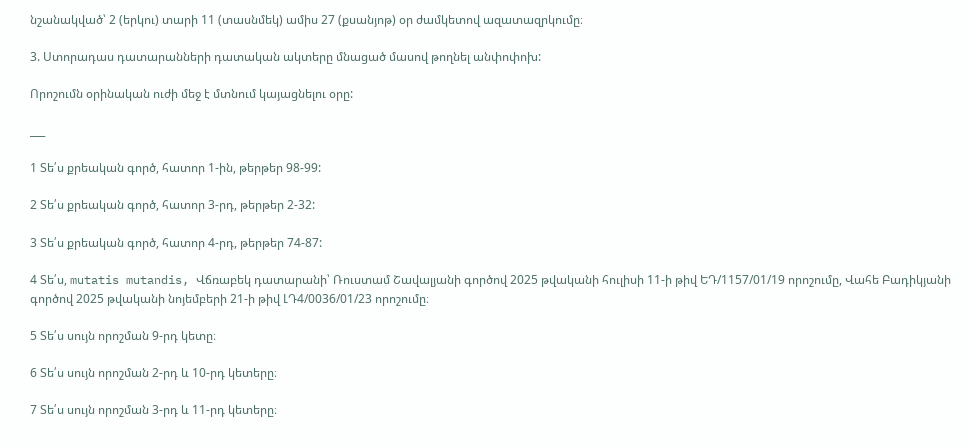նշանակված՝ 2 (երկու) տարի 11 (տասնմեկ) ամիս 27 (քսանյոթ) օր ժամկետով ազատազրկումը։

3. Ստորադաս դատարանների դատական ակտերը մնացած մասով թողնել անփոփոխ:

Որոշումն օրինական ուժի մեջ է մտնում կայացնելու օրը:

___

1 Տե՛ս քրեական գործ, հատոր 1-ին, թերթեր 98-99:

2 Տե՛ս քրեական գործ, հատոր 3-րդ, թերթեր 2-32:

3 Տե՛ս քրեական գործ, հատոր 4-րդ, թերթեր 74-87:

4 Տե՛ս, mutatis mutandis, Վճռաբեկ դատարանի՝ Ռուստամ Շավալյանի գործով 2025 թվականի հուլիսի 11-ի թիվ ԵԴ/1157/01/19 որոշումը, Վահե Բադիկյանի գործով 2025 թվականի նոյեմբերի 21-ի թիվ ԼԴ4/0036/01/23 որոշումը։

5 Տե՛ս սույն որոշման 9-րդ կետը։

6 Տե՛ս սույն որոշման 2-րդ և 10-րդ կետերը։

7 Տե՛ս սույն որոշման 3-րդ և 11-րդ կետերը։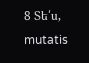8 Տե՛ս, mutatis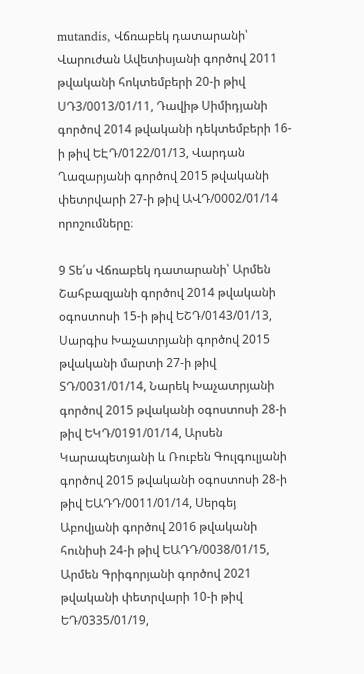mutandis, Վճռաբեկ դատարանի՝ Վարուժան Ավետիսյանի գործով 2011 թվականի հոկտեմբերի 20-ի թիվ ՍԴ3/0013/01/11, Դավիթ Սիմիդյանի գործով 2014 թվականի դեկտեմբերի 16-ի թիվ ԵԷԴ/0122/01/13, Վարդան Ղազարյանի գործով 2015 թվականի փետրվարի 27-ի թիվ ԱՎԴ/0002/01/14 որոշումները։

9 Տե՛ս Վճռաբեկ դատարանի՝ Արմեն Շահբազյանի գործով 2014 թվականի օգոստոսի 15-ի թիվ ԵՇԴ/0143/01/13, Սարգիս Խաչատրյանի գործով 2015 թվականի մարտի 27-ի թիվ ՏԴ/0031/01/14, Նարեկ Խաչատրյանի գործով 2015 թվականի օգոստոսի 28-ի թիվ ԵԿԴ/0191/01/14, Արսեն Կարապետյանի և Ռուբեն Գուլգուլյանի գործով 2015 թվականի օգոստոսի 28-ի թիվ ԵԱԴԴ/0011/01/14, Սերգեյ Աբովյանի գործով 2016 թվականի հունիսի 24-ի թիվ ԵԱԴԴ/0038/01/15, Արմեն Գրիգորյանի գործով 2021 թվականի փետրվարի 10-ի թիվ ԵԴ/0335/01/19,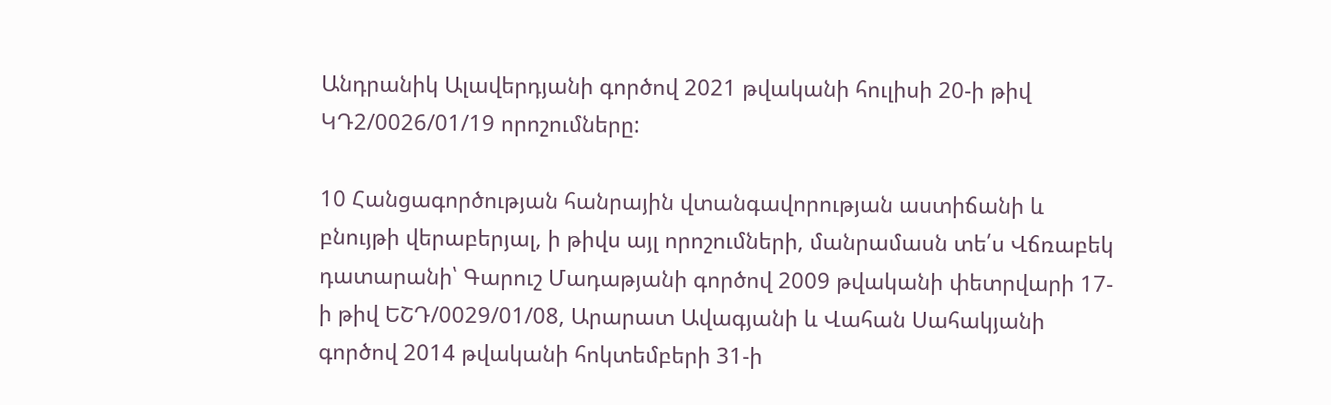Անդրանիկ Ալավերդյանի գործով 2021 թվականի հուլիսի 20-ի թիվ ԿԴ2/0026/01/19 որոշումները:

10 Հանցագործության հանրային վտանգավորության աստիճանի և բնույթի վերաբերյալ, ի թիվս այլ որոշումների, մանրամասն տե՛ս Վճռաբեկ դատարանի՝ Գարուշ Մադաթյանի գործով 2009 թվականի փետրվարի 17-ի թիվ ԵՇԴ/0029/01/08, Արարատ Ավագյանի և Վահան Սահակյանի գործով 2014 թվականի հոկտեմբերի 31-ի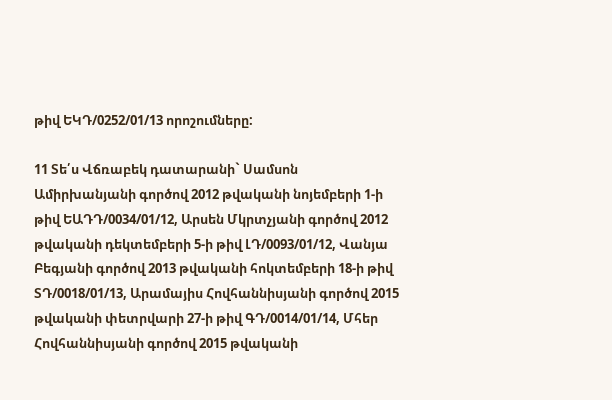թիվ ԵԿԴ/0252/01/13 որոշումները:

11 Տե՛ս Վճռաբեկ դատարանի` Սամսոն Ամիրխանյանի գործով 2012 թվականի նոյեմբերի 1-ի թիվ ԵԱԴԴ/0034/01/12, Արսեն Մկրտչյանի գործով 2012 թվականի դեկտեմբերի 5-ի թիվ ԼԴ/0093/01/12, Վանյա Բեգյանի գործով 2013 թվականի հոկտեմբերի 18-ի թիվ ՏԴ/0018/01/13, Արամայիս Հովհաննիսյանի գործով 2015 թվականի փետրվարի 27-ի թիվ ԳԴ/0014/01/14, Մհեր Հովհաննիսյանի գործով 2015 թվականի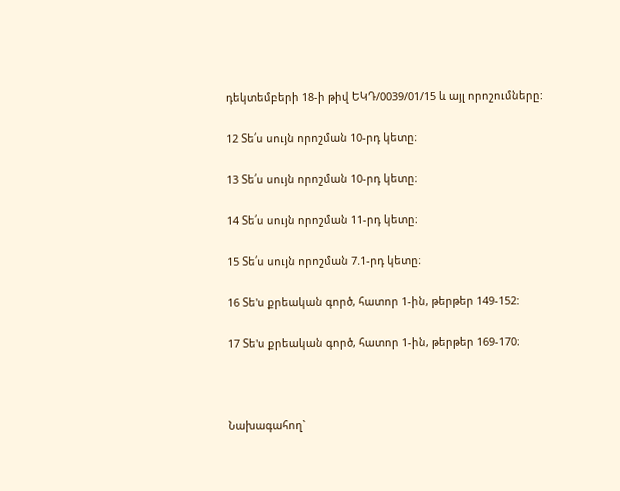դեկտեմբերի 18-ի թիվ ԵԿԴ/0039/01/15 և այլ որոշումները:

12 Տե՛ս սույն որոշման 10-րդ կետը։

13 Տե՛ս սույն որոշման 10-րդ կետը։

14 Տե՛ս սույն որոշման 11-րդ կետը։

15 Տե՛ս սույն որոշման 7.1-րդ կետը։

16 Տե'ս քրեական գործ, հատոր 1-ին, թերթեր 149-152:

17 Տե'ս քրեական գործ, հատոր 1-ին, թերթեր 169-170։



Նախագահող`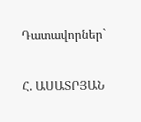Դատավորներ`

Հ. ԱՍԱՏՐՅԱՆ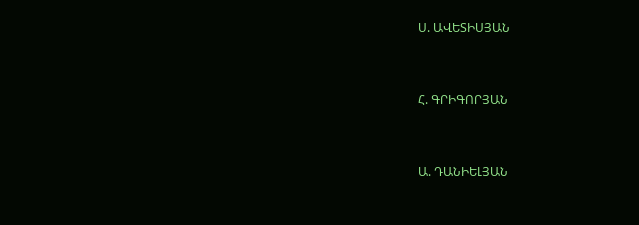Ս. ԱՎԵՏԻՍՅԱՆ



Հ. ԳՐԻԳՈՐՅԱՆ



Ա. ԴԱՆԻԵԼՅԱՆ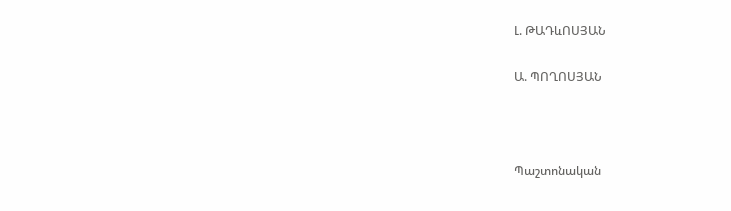Լ. ԹԱԴևՈՍՅԱՆ

Ա. ՊՈՂՈՍՅԱՆ



Պաշտոնական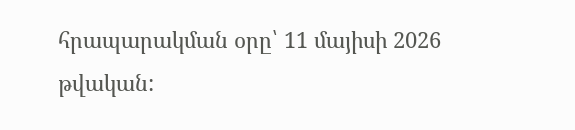հրապարակման օրը՝ 11 մայիսի 2026 թվական: